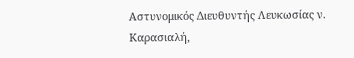Αστυνομικός Διευθυντής Λευκωσίας ν. Καρασιαλή,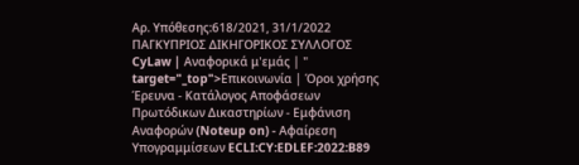Αρ. Υπόθεσης:618/2021, 31/1/2022 ΠΑΓΚΥΠΡΙΟΣ ΔΙΚΗΓΟΡΙΚΟΣ ΣΥΛΛΟΓΟΣ CyLaw | Αναφορικά μ'εμάς | " target="_top">Επικοινωνία | Όροι χρήσης Έρευνα - Κατάλογος Αποφάσεων Πρωτόδικων Δικαστηρίων - Εμφάνιση Αναφορών (Noteup on) - Αφαίρεση Υπογραμμίσεων ECLI:CY:EDLEF:2022:B89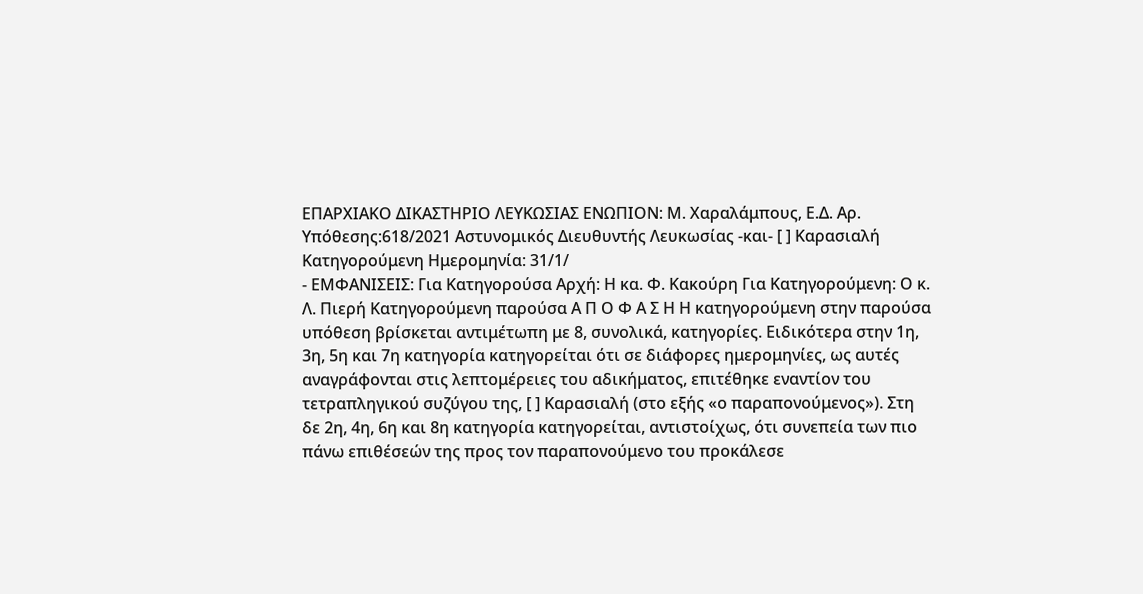EΠΑΡΧΙΑΚΟ ΔΙΚΑΣΤΗΡΙΟ ΛΕΥΚΩΣΙΑΣ ΕΝΩΠΙΟΝ: Μ. Χαραλάμπους, Ε.Δ. Αρ. Υπόθεσης:618/2021 Αστυνομικός Διευθυντής Λευκωσίας -και- [ ] Καρασιαλή Κατηγορούμενη Ημερομηνία: 31/1/
- ΕΜΦΑΝΙΣΕΙΣ: Για Κατηγορούσα Αρχή: Η κα. Φ. Κακούρη Για Κατηγορούμενη: Ο κ. Λ. Πιερή Κατηγορούμενη παρούσα Α Π Ο Φ Α Σ Η Η κατηγορούμενη στην παρούσα υπόθεση βρίσκεται αντιμέτωπη με 8, συνολικά, κατηγορίες. Ειδικότερα στην 1η, 3η, 5η και 7η κατηγορία κατηγορείται ότι σε διάφορες ημερομηνίες, ως αυτές αναγράφονται στις λεπτομέρειες του αδικήματος, επιτέθηκε εναντίον του τετραπληγικού συζύγου της, [ ] Καρασιαλή (στο εξής «ο παραπονούμενος»). Στη δε 2η, 4η, 6η και 8η κατηγορία κατηγορείται, αντιστοίχως, ότι συνεπεία των πιο πάνω επιθέσεών της προς τον παραπονούμενο του προκάλεσε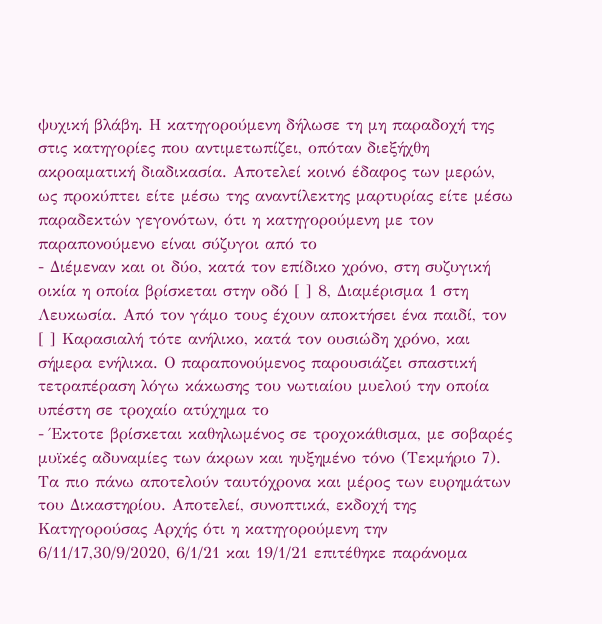ψυχική βλάβη. Η κατηγορούμενη δήλωσε τη μη παραδοχή της στις κατηγορίες που αντιμετωπίζει, οπόταν διεξήχθη ακροαματική διαδικασία. Αποτελεί κοινό έδαφος των μερών, ως προκύπτει είτε μέσω της αναντίλεκτης μαρτυρίας είτε μέσω παραδεκτών γεγονότων, ότι η κατηγορούμενη με τον παραπονούμενο είναι σύζυγοι από το
- Διέμεναν και οι δύο, κατά τον επίδικο χρόνο, στη συζυγική οικία η οποία βρίσκεται στην οδό [ ] 8, Διαμέρισμα 1 στη Λευκωσία. Από τον γάμο τους έχουν αποκτήσει ένα παιδί, τον [ ] Καρασιαλή τότε ανήλικο, κατά τον ουσιώδη χρόνο, και σήμερα ενήλικα. Ο παραπονούμενος παρουσιάζει σπαστική τετραπέραση λόγω κάκωσης του νωτιαίου μυελού την οποία υπέστη σε τροχαίο ατύχημα το
- Έκτοτε βρίσκεται καθηλωμένος σε τροχοκάθισμα, με σοβαρές μυϊκές αδυναμίες των άκρων και ηυξημένο τόνο (Τεκμήριο 7). Τα πιο πάνω αποτελούν ταυτόχρονα και μέρος των ευρημάτων του Δικαστηρίου. Αποτελεί, συνοπτικά, εκδοχή της Κατηγορούσας Αρχής ότι η κατηγορούμενη την 6/11/17,30/9/2020, 6/1/21 και 19/1/21 επιτέθηκε παράνομα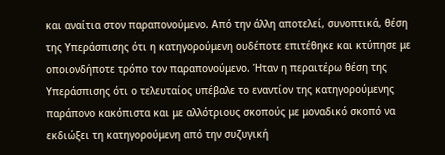και αναίτια στον παραπονούμενο. Από την άλλη αποτελεί, συνοπτικά, θέση της Υπεράσπισης ότι η κατηγορούμενη ουδέποτε επιτέθηκε και κτύπησε με οποιονδήποτε τρόπο τον παραπονούμενο. Ήταν η περαιτέρω θέση της Υπεράσπισης ότι ο τελευταίος υπέβαλε το εναντίον της κατηγορούμενης παράπονο κακόπιστα και με αλλότριους σκοπούς με μοναδικό σκοπό να εκδιώξει τη κατηγορούμενη από την συζυγική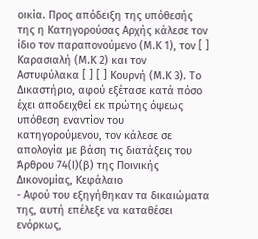οικία. Προς απόδειξη της υπόθεσής της η Κατηγορούσας Αρχής κάλεσε τον ίδιο τον παραπονούμενο (Μ.Κ 1), τον [ ] Καρασιαλή (Μ.Κ 2) και τον Αστυφύλακα [ ] [ ] Κουρνή (Μ.Κ 3). Το Δικαστήριο, αφού εξέτασε κατά πόσο έχει αποδειχθεί εκ πρώτης όψεως υπόθεση εναντίον τoυ κατηγορούμενου, τον κάλεσε σε απολογία με βάση τις διατάξεις του Άρθρου 74(Ι)(β) της Ποινικής Δικονομίας, Κεφάλαιο
- Αφού του εξηγήθηκαν τα δικαιώματα της, αυτή επέλεξε να καταθέσει ενόρκως,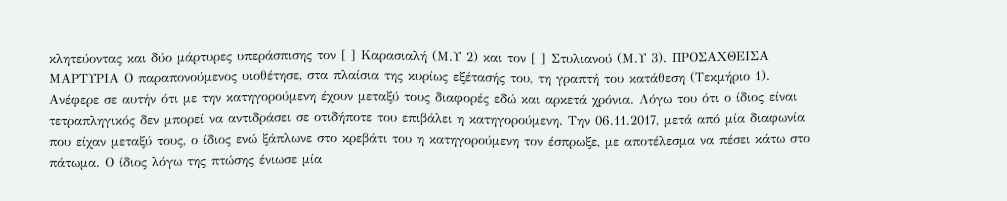κλητεύοντας και δύο μάρτυρες υπεράσπισης τον [ ] Καρασιαλή (Μ.Υ 2) και τον [ ] Στυλιανού (Μ.Υ 3). ΠΡΟΣΑΧΘΕΙΣΑ ΜΑΡΤΥΡΙΑ Ο παραπονούμενος υιοθέτησε, στα πλαίσια της κυρίως εξέτασής του, τη γραπτή του κατάθεση (Τεκμήριο 1). Ανέφερε σε αυτήν ότι με την κατηγορούμενη έχουν μεταξύ τους διαφορές εδώ και αρκετά χρόνια. Λόγω του ότι ο ίδιος είναι τετραπληγικός δεν μπορεί να αντιδράσει σε οτιδήποτε του επιβάλει η κατηγορούμενη. Την 06.11.2017, μετά από μία διαφωνία που είχαν μεταξύ τους, ο ίδιος ενώ ξάπλωνε στο κρεβάτι του η κατηγορούμενη τον έσπρωξε, με αποτέλεσμα να πέσει κάτω στο πάτωμα. Ο ίδιος λόγω της πτώσης ένιωσε μία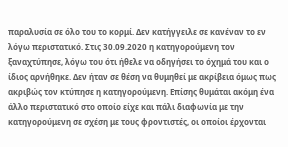παραλυσία σε όλο του το κορμί. Δεν κατήγγειλε σε κανέναν το εν λόγω περιστατικό. Στις 30.09.2020 η κατηγορούμενη τον ξαναχτύπησε, λόγω του ότι ήθελε να οδηγήσει το όχημά του και ο ίδιος αρνήθηκε. Δεν ήταν σε θέση να θυμηθεί με ακρίβεια όμως πως ακριβώς τον κτύπησε η κατηγορούμενη. Επίσης θυμάται ακόμη ένα άλλο περιστατικό στο οποίο είχε και πάλι διαφωνία με την κατηγορούμενη σε σχέση με τους φροντιστές, οι οποίοι έρχονται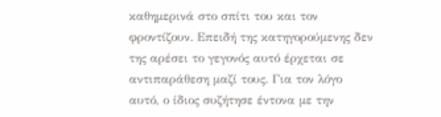καθημερινά στο σπίτι του και τον φροντίζουν. Επειδή της κατηγορούμενης δεν της αρέσει το γεγονός αυτό έρχεται σε αντιπαράθεση μαζί τους. Για τον λόγο αυτό, ο ίδιος συζήτησε έντονα με την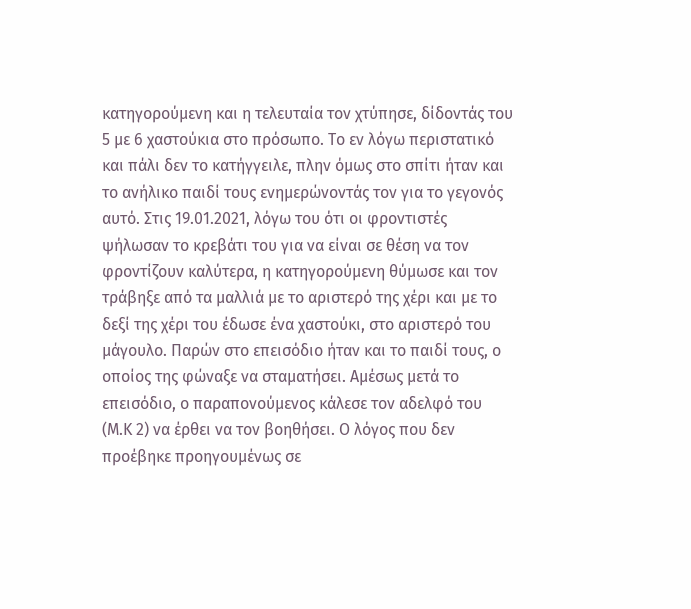κατηγορούμενη και η τελευταία τον χτύπησε, δίδοντάς του 5 με 6 χαστούκια στο πρόσωπο. Το εν λόγω περιστατικό και πάλι δεν το κατήγγειλε, πλην όμως στο σπίτι ήταν και το ανήλικο παιδί τους ενημερώνοντάς τον για το γεγονός αυτό. Στις 19.01.2021, λόγω του ότι οι φροντιστές ψήλωσαν το κρεβάτι του για να είναι σε θέση να τον φροντίζουν καλύτερα, η κατηγορούμενη θύμωσε και τον τράβηξε από τα μαλλιά με το αριστερό της χέρι και με το δεξί της χέρι του έδωσε ένα χαστούκι, στο αριστερό του μάγουλο. Παρών στο επεισόδιο ήταν και το παιδί τους, ο οποίος της φώναξε να σταματήσει. Αμέσως μετά το επεισόδιο, ο παραπονούμενος κάλεσε τον αδελφό του (Μ.Κ 2) να έρθει να τον βοηθήσει. Ο λόγος που δεν προέβηκε προηγουμένως σε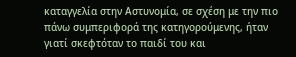καταγγελία στην Αστυνομία, σε σχέση με την πιο πάνω συμπεριφορά της κατηγορούμενης, ήταν γιατί σκεφτόταν το παιδί του και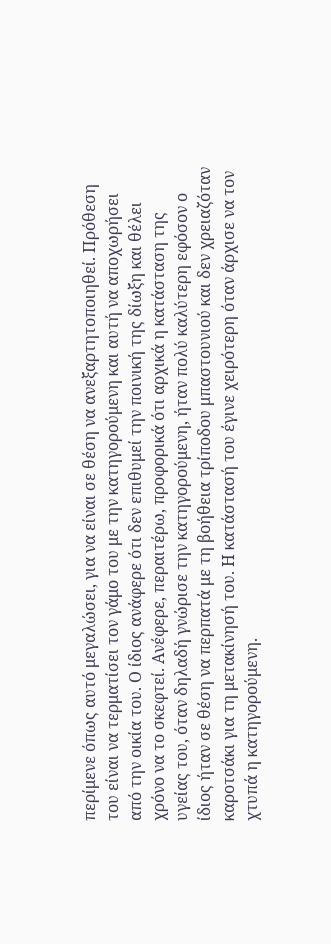περίμενε όπως αυτό μεγαλώσει, για να είναι σε θέση να ανεξαρτητοποιηθεί. Πρόθεση του είναι να τερματίσει τον γάμο του με την κατηγορούμενη και αυτή να αποχωρήσει από την οικία του. Ο ίδιος ανάφερε ότι δεν επιθυμεί την ποινική της δίωξη και θέλει χρόνο να το σκεφτεί. Ανέφερε, περαιτέρω, προφορικά ότι αρχικά η κατάσταση της υγείας του, όταν δηλαδή γνώρισε την κατηγορούμενη, ήταν πολύ καλύτερη εφόσον ο ίδιος ήταν σε θέση να περπατά με τη βοήθεια τρίποδου μπαστουνιού και δεν χρειαζόταν καροτσάκι για τη μετακίνησή του. Η κατάστασή του έγινε χειρότερη όταν άρχισε να τον χτυπά η κατηγορούμενη.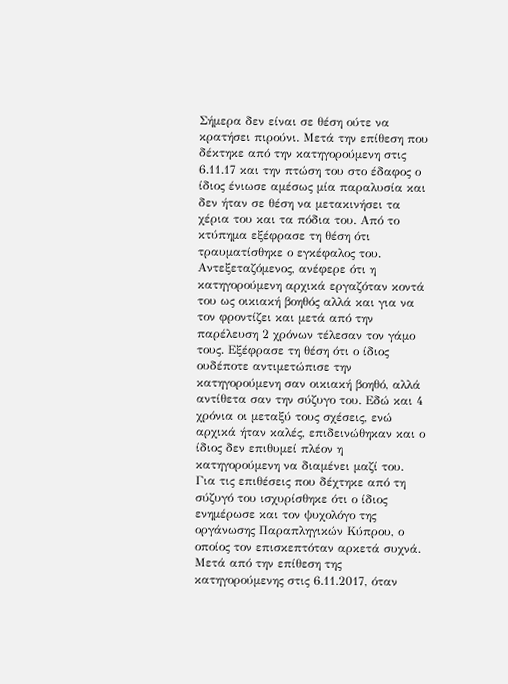Σήμερα δεν είναι σε θέση ούτε να κρατήσει πιρούνι. Μετά την επίθεση που δέκτηκε από την κατηγορούμενη στις 6.11.17 και την πτώση του στο έδαφος ο ίδιος ένιωσε αμέσως μία παραλυσία και δεν ήταν σε θέση να μετακινήσει τα χέρια του και τα πόδια του. Από το κτύπημα εξέφρασε τη θέση ότι τραυματίσθηκε ο εγκέφαλος του. Αντεξεταζόμενος, ανέφερε ότι η κατηγορούμενη αρχικά εργαζόταν κοντά του ως οικιακή βοηθός αλλά και για να τον φροντίζει και μετά από την παρέλευση 2 χρόνων τέλεσαν τον γάμο τους. Εξέφρασε τη θέση ότι ο ίδιος ουδέποτε αντιμετώπισε την κατηγορούμενη σαν οικιακή βοηθό, αλλά αντίθετα σαν την σύζυγο του. Εδώ και 4 χρόνια οι μεταξύ τους σχέσεις, ενώ αρχικά ήταν καλές, επιδεινώθηκαν και ο ίδιος δεν επιθυμεί πλέον η κατηγορούμενη να διαμένει μαζί του. Για τις επιθέσεις που δέχτηκε από τη σύζυγό του ισχυρίσθηκε ότι ο ίδιος ενημέρωσε και τον ψυχολόγο της οργάνωσης Παραπληγικών Κύπρου, ο οποίος τον επισκεπτόταν αρκετά συχνά. Μετά από την επίθεση της κατηγορούμενης στις 6.11.2017, όταν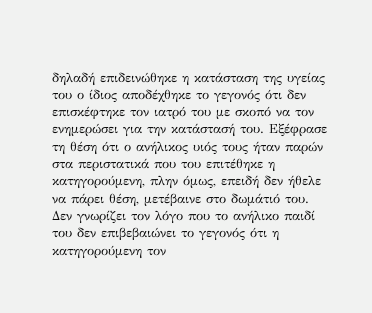δηλαδή επιδεινώθηκε η κατάσταση της υγείας του ο ίδιος αποδέχθηκε το γεγονός ότι δεν επισκέφτηκε τον ιατρό του με σκοπό να τον ενημερώσει για την κατάστασή του. Εξέφρασε τη θέση ότι ο ανήλικος υιός τους ήταν παρών στα περιστατικά που του επιτέθηκε η κατηγορούμενη, πλην όμως, επειδή δεν ήθελε να πάρει θέση, μετέβαινε στο δωμάτιό του. Δεν γνωρίζει τον λόγο που το ανήλικο παιδί του δεν επιβεβαιώνει το γεγονός ότι η κατηγορούμενη τον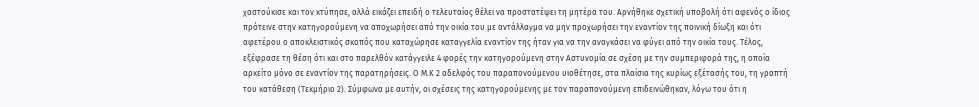χαστούκισε και τον κτύπησε, αλλά εικάζει επειδή ο τελευταίος θέλει να προστατέψει τη μητέρα του. Αρνήθηκε σχετική υποβολή ότι αφενός ο ίδιος πρότεινε στην κατηγορούμενη να αποχωρήσει από την οικία του με αντάλλαγμα να μην προχωρήσει την εναντίον της ποινική δίωξη και ότι αφετέρου ο αποκλειστικός σκοπός που καταχώρησε καταγγελία εναντίον της ήταν για να την αναγκάσει να φύγει από την οικία τους. Τέλος, εξέφρασε τη θέση ότι και στο παρελθόν κατάγγειλε 4 φορές την κατηγορούμενη στην Αστυνομία σε σχέση με την συμπεριφορά της, η οποία αρκείτο μόνο σε εναντίον της παρατηρήσεις. Ο Μ.Κ 2 αδελφός του παραπονούμενου υιοθέτησε, στα πλαίσια της κυρίως εξέτασής του, τη γραπτή του κατάθεση (Τεκμήριο 2). Σύμφωνα με αυτήν, οι σχέσεις της κατηγορούμενης με τον παραπονούμενη επιδεινώθηκαν, λόγω του ότι η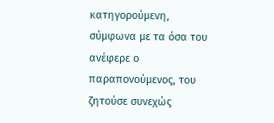κατηγορούμενη, σύμφωνα με τα όσα του ανέφερε ο παραπονούμενος, του ζητούσε συνεχώς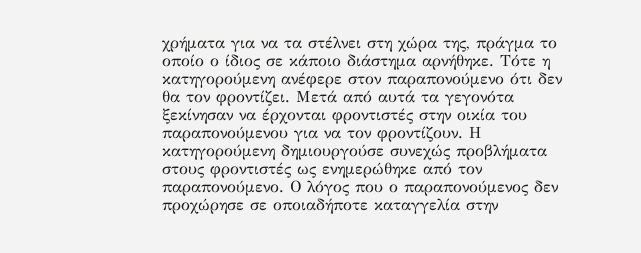χρήματα για να τα στέλνει στη χώρα της, πράγμα το οποίο ο ίδιος σε κάποιο διάστημα αρνήθηκε. Τότε η κατηγορούμενη ανέφερε στον παραπονούμενο ότι δεν θα τον φροντίζει. Μετά από αυτά τα γεγονότα ξεκίνησαν να έρχονται φροντιστές στην οικία του παραπονούμενου για να τον φροντίζουν. Η κατηγορούμενη δημιουργούσε συνεχώς προβλήματα στους φροντιστές ως ενημερώθηκε από τον παραπονούμενο. Ο λόγος που ο παραπονούμενος δεν προχώρησε σε οποιαδήποτε καταγγελία στην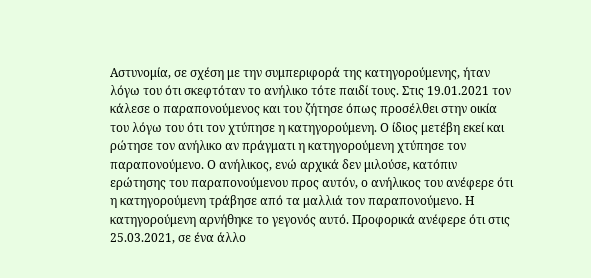Αστυνομία, σε σχέση με την συμπεριφορά της κατηγορούμενης, ήταν λόγω του ότι σκεφτόταν το ανήλικο τότε παιδί τους. Στις 19.01.2021 τον κάλεσε ο παραπονούμενος και του ζήτησε όπως προσέλθει στην οικία του λόγω του ότι τον χτύπησε η κατηγορούμενη. Ο ίδιος μετέβη εκεί και ρώτησε τον ανήλικο αν πράγματι η κατηγορούμενη χτύπησε τον παραπονούμενο. Ο ανήλικος, ενώ αρχικά δεν μιλούσε, κατόπιν ερώτησης του παραπονούμενου προς αυτόν, ο ανήλικος του ανέφερε ότι η κατηγορούμενη τράβησε από τα μαλλιά τον παραπονούμενο. Η κατηγορούμενη αρνήθηκε το γεγονός αυτό. Προφορικά ανέφερε ότι στις 25.03.2021, σε ένα άλλο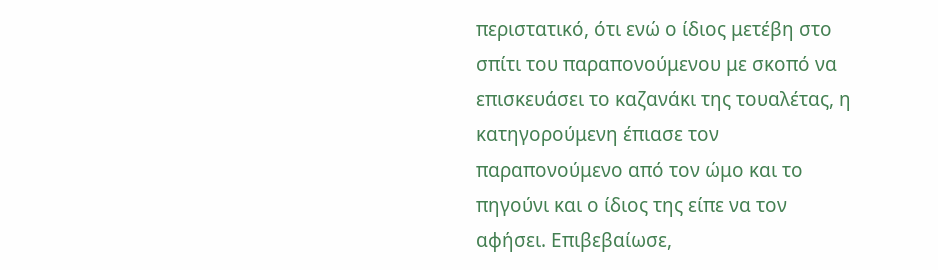περιστατικό, ότι ενώ ο ίδιος μετέβη στο σπίτι του παραπονούμενου με σκοπό να επισκευάσει το καζανάκι της τουαλέτας, η κατηγορούμενη έπιασε τον παραπονούμενο από τον ώμο και το πηγούνι και ο ίδιος της είπε να τον αφήσει. Επιβεβαίωσε,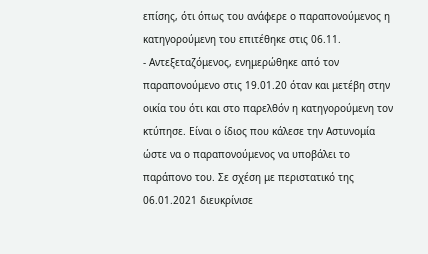επίσης, ότι όπως του ανάφερε ο παραπονούμενος η κατηγορούμενη του επιτέθηκε στις 06.11.
- Αντεξεταζόμενος, ενημερώθηκε από τον παραπονούμενο στις 19.01.20 όταν και μετέβη στην οικία του ότι και στο παρελθόν η κατηγορούμενη τον κτύπησε. Είναι ο ίδιος που κάλεσε την Αστυνομία ώστε να ο παραπονούμενος να υποβάλει το παράπονο του. Σε σχέση με περιστατικό της 06.01.2021 διευκρίνισε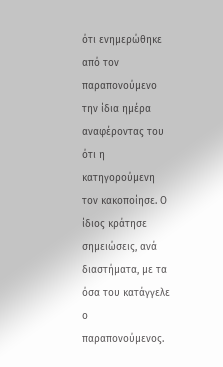ότι ενημερώθηκε από τον παραπονούμενο την ίδια ημέρα αναφέροντας του ότι η κατηγορούμενη τον κακοποίησε. Ο ίδιος κράτησε σημειώσεις, ανά διαστήματα, με τα όσα του κατάγγελε ο παραπονούμενος.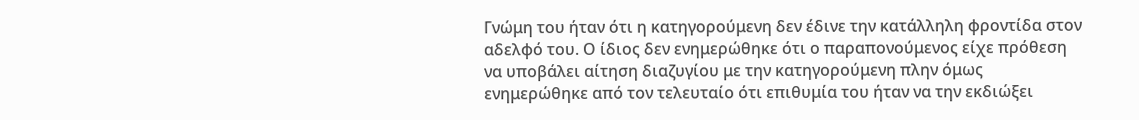Γνώμη του ήταν ότι η κατηγορούμενη δεν έδινε την κατάλληλη φροντίδα στον αδελφό του. Ο ίδιος δεν ενημερώθηκε ότι ο παραπονούμενος είχε πρόθεση να υποβάλει αίτηση διαζυγίου με την κατηγορούμενη πλην όμως ενημερώθηκε από τον τελευταίο ότι επιθυμία του ήταν να την εκδιώξει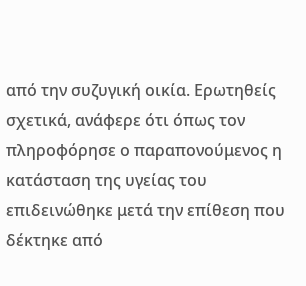από την συζυγική οικία. Ερωτηθείς σχετικά, ανάφερε ότι όπως τον πληροφόρησε ο παραπονούμενος η κατάσταση της υγείας του επιδεινώθηκε μετά την επίθεση που δέκτηκε από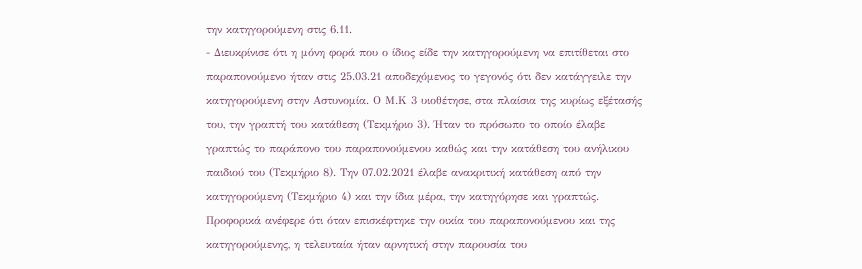την κατηγορούμενη στις 6.11.
- Διευκρίνισε ότι η μόνη φορά που ο ίδιος είδε την κατηγορούμενη να επιτίθεται στο παραπονούμενο ήταν στις 25.03.21 αποδεχόμενος το γεγονός ότι δεν κατάγγειλε την κατηγορούμενη στην Αστυνομία. Ο Μ.Κ 3 υιοθέτησε, στα πλαίσια της κυρίως εξέτασής του, την γραπτή του κατάθεση (Τεκμήριο 3). Ήταν το πρόσωπο το οποίο έλαβε γραπτώς το παράπονο του παραπονούμενου καθώς και την κατάθεση του ανήλικου παιδιού του (Τεκμήριο 8). Την 07.02.2021 έλαβε ανακριτική κατάθεση από την κατηγορούμενη (Τεκμήριο 4) και την ίδια μέρα, την κατηγόρησε και γραπτώς. Προφορικά ανέφερε ότι όταν επισκέφτηκε την οικία του παραπονούμενου και της κατηγορούμενης, η τελευταία ήταν αρνητική στην παρουσία του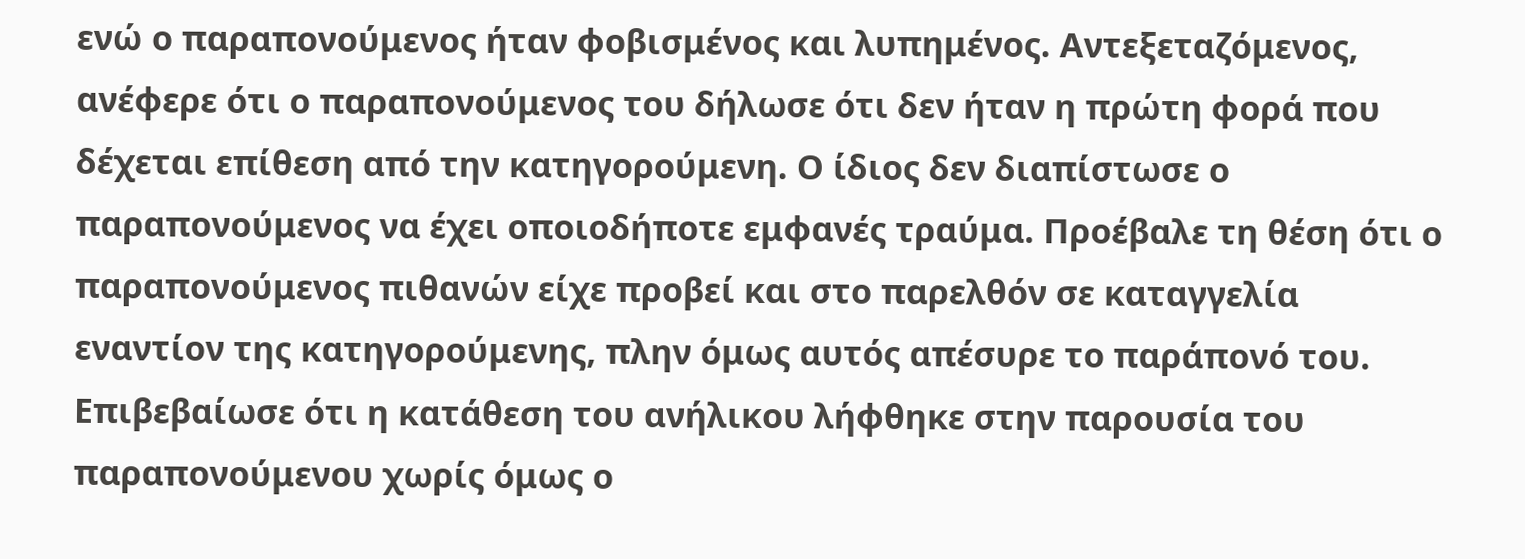ενώ ο παραπονούμενος ήταν φοβισμένος και λυπημένος. Αντεξεταζόμενος, ανέφερε ότι ο παραπονούμενος του δήλωσε ότι δεν ήταν η πρώτη φορά που δέχεται επίθεση από την κατηγορούμενη. Ο ίδιος δεν διαπίστωσε ο παραπονούμενος να έχει οποιοδήποτε εμφανές τραύμα. Προέβαλε τη θέση ότι ο παραπονούμενος πιθανών είχε προβεί και στο παρελθόν σε καταγγελία εναντίον της κατηγορούμενης, πλην όμως αυτός απέσυρε το παράπονό του. Επιβεβαίωσε ότι η κατάθεση του ανήλικου λήφθηκε στην παρουσία του παραπονούμενου χωρίς όμως ο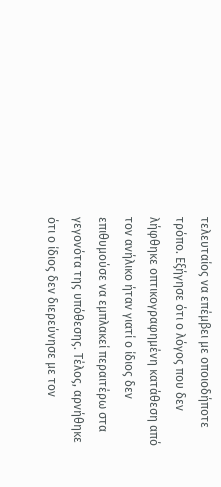τελευταίος να επέμβει με οποιοδήποτε τρόπο. Εξήγησε ότι ο λόγος που δεν λήφθηκε οπτικογραφημένη κατάθεση από τον ανήλικο ήταν γιατί ο ίδιος δεν επιθυμούσε να εμπλακεί περαιτέρω στα γεγονότα της υπόθεσης. Τέλος, αρνήθηκε ότι ο ίδιος δεν διερεύνησε με τον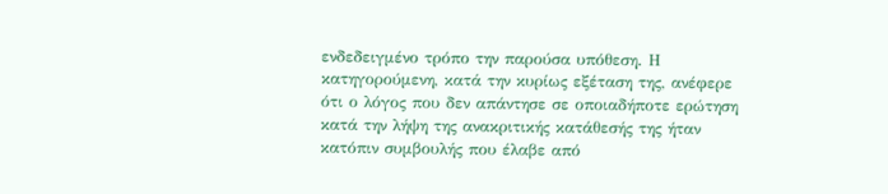ενδεδειγμένο τρόπο την παρούσα υπόθεση. Η κατηγορούμενη, κατά την κυρίως εξέταση της, ανέφερε ότι ο λόγος που δεν απάντησε σε οποιαδήποτε ερώτηση κατά την λήψη της ανακριτικής κατάθεσής της ήταν κατόπιν συμβουλής που έλαβε από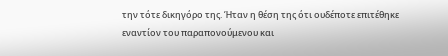την τότε δικηγόρο της. Ήταν η θέση της ότι ουδέποτε επιτέθηκε εναντίον του παραπονούμενου και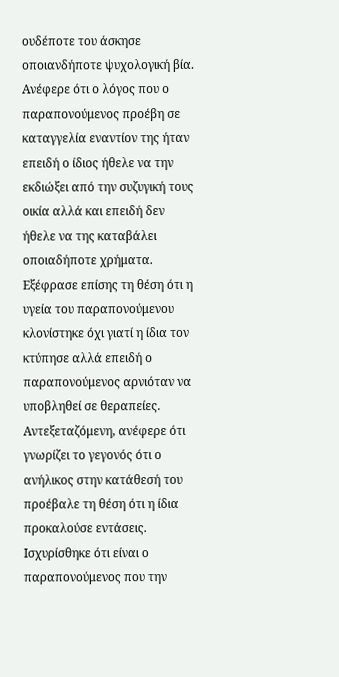ουδέποτε του άσκησε οποιανδήποτε ψυχολογική βία. Ανέφερε ότι ο λόγος που ο παραπονούμενος προέβη σε καταγγελία εναντίον της ήταν επειδή ο ίδιος ήθελε να την εκδιώξει από την συζυγική τους οικία αλλά και επειδή δεν ήθελε να της καταβάλει οποιαδήποτε χρήματα. Εξέφρασε επίσης τη θέση ότι η υγεία του παραπονούμενου κλονίστηκε όχι γιατί η ίδια τον κτύπησε αλλά επειδή ο παραπονούμενος αρνιόταν να υποβληθεί σε θεραπείες. Αντεξεταζόμενη, ανέφερε ότι γνωρίζει το γεγονός ότι ο ανήλικος στην κατάθεσή του προέβαλε τη θέση ότι η ίδια προκαλούσε εντάσεις. Ισχυρίσθηκε ότι είναι ο παραπονούμενος που την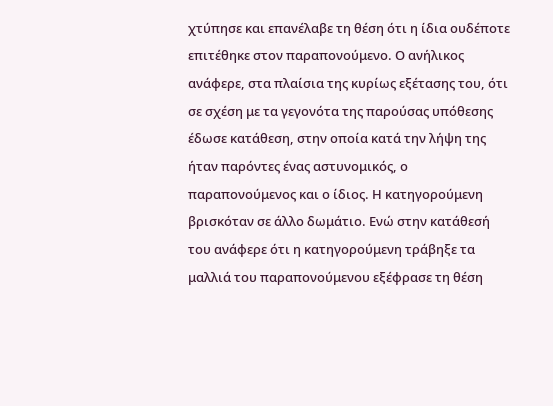χτύπησε και επανέλαβε τη θέση ότι η ίδια ουδέποτε επιτέθηκε στον παραπονούμενο. Ο ανήλικος ανάφερε, στα πλαίσια της κυρίως εξέτασης του, ότι σε σχέση με τα γεγονότα της παρούσας υπόθεσης έδωσε κατάθεση, στην οποία κατά την λήψη της ήταν παρόντες ένας αστυνομικός, ο παραπονούμενος και ο ίδιος. Η κατηγορούμενη βρισκόταν σε άλλο δωμάτιο. Ενώ στην κατάθεσή του ανάφερε ότι η κατηγορούμενη τράβηξε τα μαλλιά του παραπονούμενου εξέφρασε τη θέση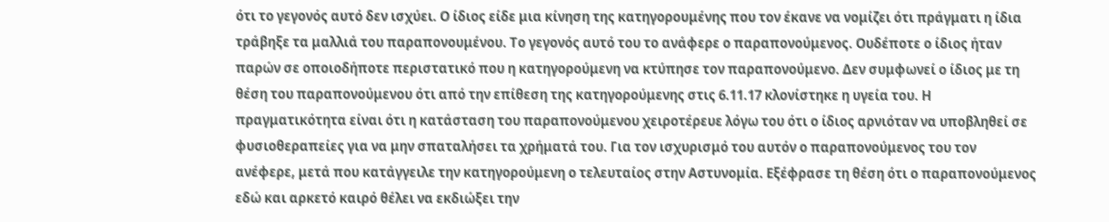ότι το γεγονός αυτό δεν ισχύει. Ο ίδιος είδε μια κίνηση της κατηγορουμένης που τον έκανε να νομίζει ότι πράγματι η ίδια τράβηξε τα μαλλιά του παραπονουμένου. Το γεγονός αυτό του το ανάφερε ο παραπονούμενος. Ουδέποτε ο ίδιος ήταν παρών σε οποιοδήποτε περιστατικό που η κατηγορούμενη να κτύπησε τον παραπονούμενο. Δεν συμφωνεί ο ίδιος με τη θέση του παραπονούμενου ότι από την επίθεση της κατηγορούμενης στις 6.11.17 κλονίστηκε η υγεία του. Η πραγματικότητα είναι ότι η κατάσταση του παραπονούμενου χειροτέρευε λόγω του ότι ο ίδιος αρνιόταν να υποβληθεί σε φυσιοθεραπείες για να μην σπαταλήσει τα χρήματά του. Για τον ισχυρισμό του αυτόν ο παραπονούμενος του τον ανέφερε, μετά που κατάγγειλε την κατηγορούμενη ο τελευταίος στην Αστυνομία. Εξέφρασε τη θέση ότι ο παραπονούμενος εδώ και αρκετό καιρό θέλει να εκδιώξει την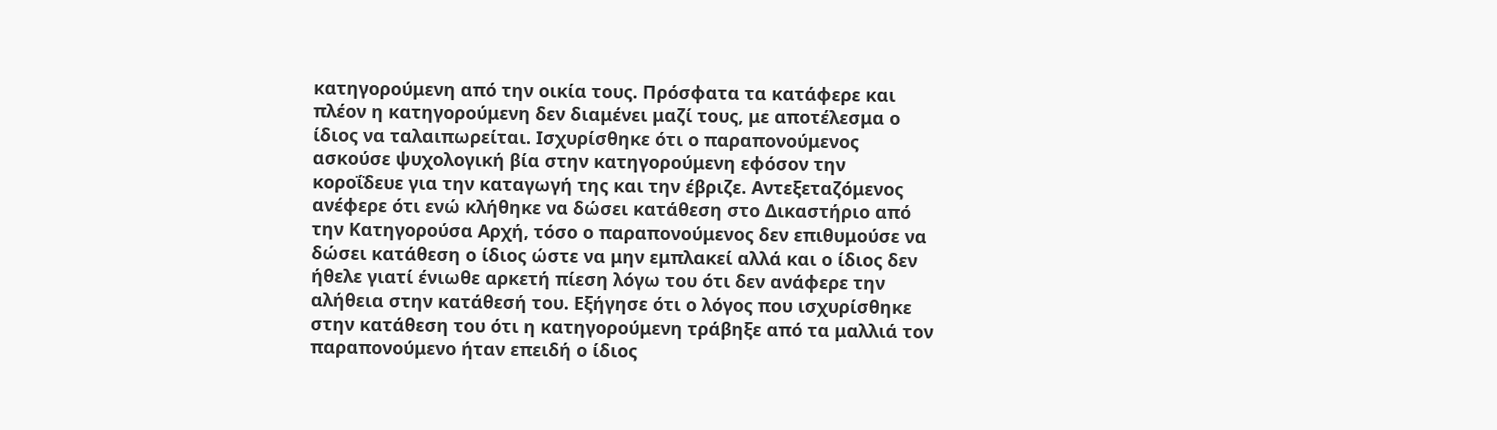κατηγορούμενη από την οικία τους. Πρόσφατα τα κατάφερε και πλέον η κατηγορούμενη δεν διαμένει μαζί τους, με αποτέλεσμα ο ίδιος να ταλαιπωρείται. Ισχυρίσθηκε ότι ο παραπονούμενος ασκούσε ψυχολογική βία στην κατηγορούμενη εφόσον την κοροΐδευε για την καταγωγή της και την έβριζε. Αντεξεταζόμενος ανέφερε ότι ενώ κλήθηκε να δώσει κατάθεση στο Δικαστήριο από την Κατηγορούσα Αρχή, τόσο ο παραπονούμενος δεν επιθυμούσε να δώσει κατάθεση ο ίδιος ώστε να μην εμπλακεί αλλά και ο ίδιος δεν ήθελε γιατί ένιωθε αρκετή πίεση λόγω του ότι δεν ανάφερε την αλήθεια στην κατάθεσή του. Εξήγησε ότι ο λόγος που ισχυρίσθηκε στην κατάθεση του ότι η κατηγορούμενη τράβηξε από τα μαλλιά τον παραπονούμενο ήταν επειδή ο ίδιος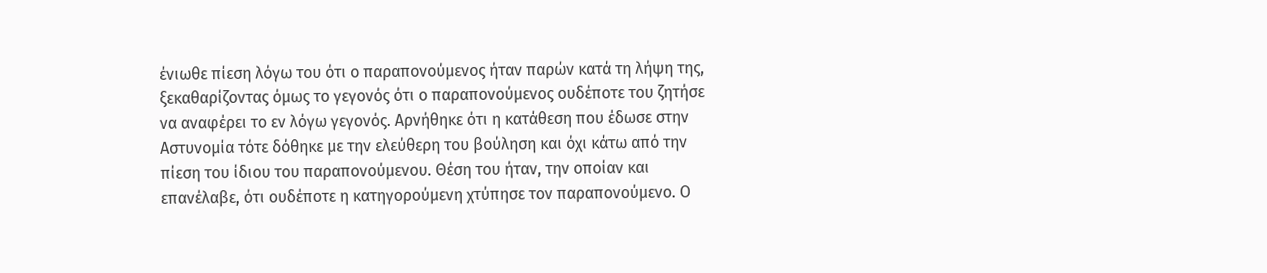ένιωθε πίεση λόγω του ότι ο παραπονούμενος ήταν παρών κατά τη λήψη της, ξεκαθαρίζοντας όμως το γεγονός ότι ο παραπονούμενος ουδέποτε του ζητήσε να αναφέρει το εν λόγω γεγονός. Αρνήθηκε ότι η κατάθεση που έδωσε στην Αστυνομία τότε δόθηκε με την ελεύθερη του βούληση και όχι κάτω από την πίεση του ίδιου του παραπονούμενου. Θέση του ήταν, την οποίαν και επανέλαβε, ότι ουδέποτε η κατηγορούμενη χτύπησε τον παραπονούμενο. Ο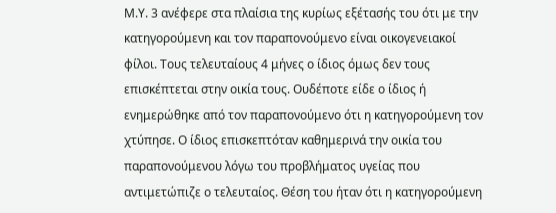Μ.Υ. 3 ανέφερε στα πλαίσια της κυρίως εξέτασής του ότι με την κατηγορούμενη και τον παραπονούμενο είναι οικογενειακοί φίλοι. Τους τελευταίους 4 μήνες ο ίδιος όμως δεν τους επισκέπτεται στην οικία τους. Ουδέποτε είδε ο ίδιος ή ενημερώθηκε από τον παραπονούμενο ότι η κατηγορούμενη τον χτύπησε. Ο ίδιος επισκεπτόταν καθημερινά την οικία του παραπονούμενου λόγω του προβλήματος υγείας που αντιμετώπιζε ο τελευταίος. Θέση του ήταν ότι η κατηγορούμενη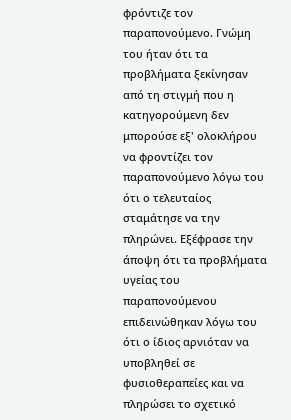φρόντιζε τον παραπονούμενο. Γνώμη του ήταν ότι τα προβλήματα ξεκίνησαν από τη στιγμή που η κατηγορούμενη δεν μπορούσε εξ' ολοκλήρου να φροντίζει τον παραπονούμενο λόγω του ότι ο τελευταίος σταμάτησε να την πληρώνει. Εξέφρασε την άποψη ότι τα προβλήματα υγείας του παραπονούμενου επιδεινώθηκαν λόγω του ότι ο ίδιος αρνιόταν να υποβληθεί σε φυσιοθεραπείες και να πληρώσει το σχετικό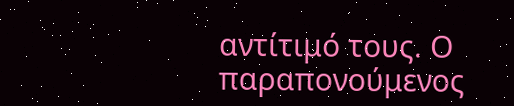αντίτιμό τους. Ο παραπονούμενος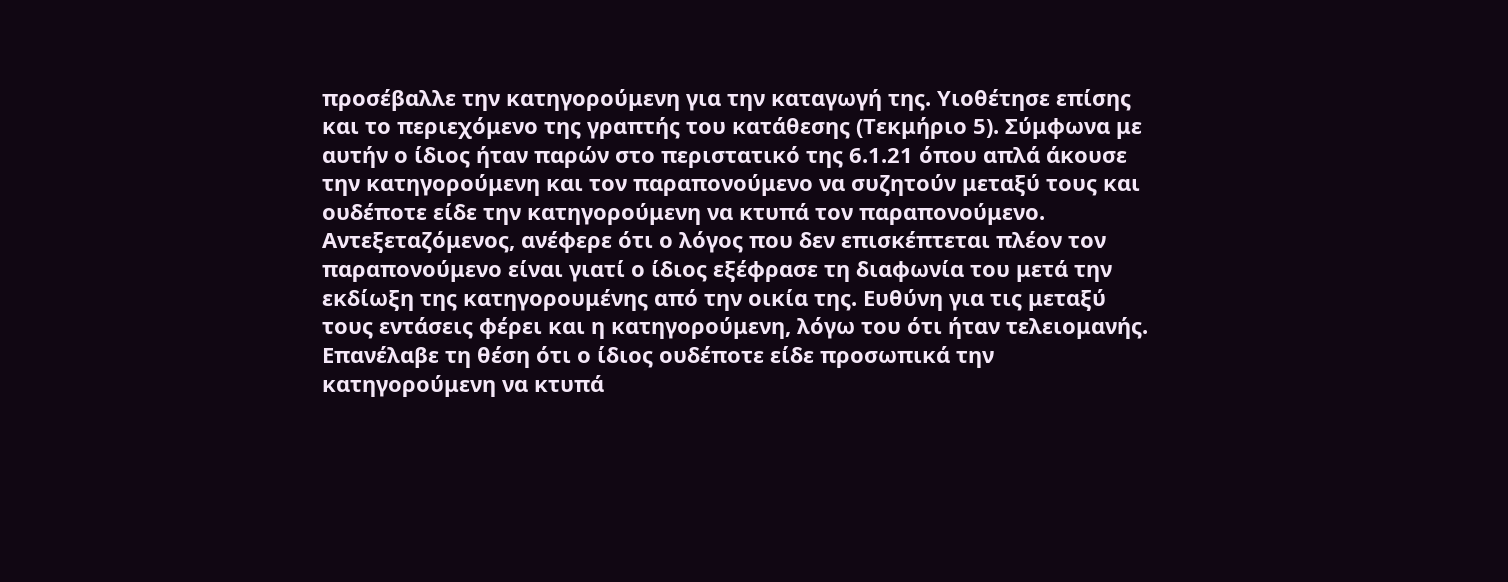προσέβαλλε την κατηγορούμενη για την καταγωγή της. Υιοθέτησε επίσης και το περιεχόμενο της γραπτής του κατάθεσης (Τεκμήριο 5). Σύμφωνα με αυτήν ο ίδιος ήταν παρών στο περιστατικό της 6.1.21 όπου απλά άκουσε την κατηγορούμενη και τον παραπονούμενο να συζητούν μεταξύ τους και ουδέποτε είδε την κατηγορούμενη να κτυπά τον παραπονούμενο. Αντεξεταζόμενος, ανέφερε ότι ο λόγος που δεν επισκέπτεται πλέον τον παραπονούμενο είναι γιατί ο ίδιος εξέφρασε τη διαφωνία του μετά την εκδίωξη της κατηγορουμένης από την οικία της. Ευθύνη για τις μεταξύ τους εντάσεις φέρει και η κατηγορούμενη, λόγω του ότι ήταν τελειομανής. Επανέλαβε τη θέση ότι ο ίδιος ουδέποτε είδε προσωπικά την κατηγορούμενη να κτυπά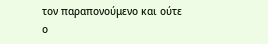τον παραπονούμενο και ούτε ο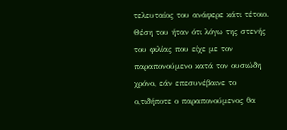τελευταίος του ανάφερε κάτι τέτοιο. Θέση του ήταν ότι λόγω της στενής του φιλίας που είχε με τον παραπονούμενο κατά τον ουσιώδη χρόνο, εάν επεσυνέβαινε το ο,τιδήποτε ο παραπονούμενος θα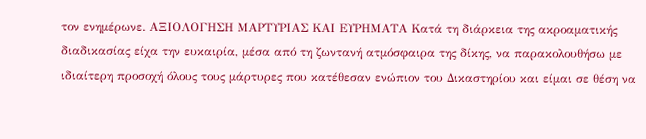τον ενημέρωνε. ΑΞΙΟΛΟΓΗΣΗ ΜΑΡΤΥΡΙΑΣ ΚΑΙ ΕΥΡΗΜΑΤΑ Κατά τη διάρκεια της ακροαματικής διαδικασίας είχα την ευκαιρία, μέσα από τη ζωντανή ατμόσφαιρα της δίκης, να παρακολουθήσω με ιδιαίτερη προσοχή όλους τους μάρτυρες που κατέθεσαν ενώπιον του Δικαστηρίου και είμαι σε θέση να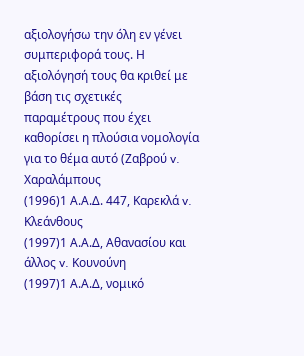αξιολογήσω την όλη εν γένει συμπεριφορά τους. Η αξιολόγησή τους θα κριθεί με βάση τις σχετικές παραμέτρους που έχει καθορίσει η πλούσια νομολογία για το θέμα αυτό (Ζαβρού v. Χαραλάμπους
(1996)1 Α.Α.Δ. 447, Καρεκλά v. Κλεάνθους
(1997)1 Α.Α.Δ, Αθανασίου και άλλος v. Κουνούνη
(1997)1 Α.Α.Δ, νομικό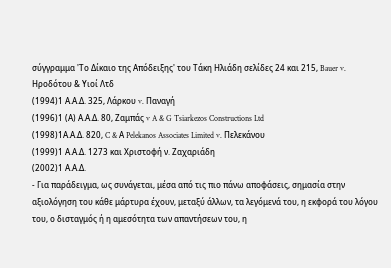σύγγραμμα 'Το Δίκαιο της Απόδειξης' του Τάκη Ηλιάδη σελίδες 24 και 215, Bauer v. Ηροδότου & Υιοί Λτδ
(1994)1 Α.Α.Δ. 325, Λάρκου v. Παναγή
(1996)1 (Α) Α.Α.Δ. 80, Ζαμπάς v A & G Tsiarkezos Constructions Ltd
(1998)1Α.Α.Δ. 820, C & Α Pelekanos Associates Limited v. Πελεκάνου
(1999)1 Α.Α.Δ. 1273 και Χριστοφή ν. Ζαχαριάδη
(2002)1 Α.Α.Δ.
- Για παράδειγμα, ως συνάγεται, μέσα από τις πιο πάνω αποφάσεις, σημασία στην αξιολόγηση του κάθε μάρτυρα έχουν, μεταξύ άλλων, τα λεγόμενά του, η εκφορά του λόγου του, ο δισταγμός ή η αμεσότητα των απαντήσεων του, η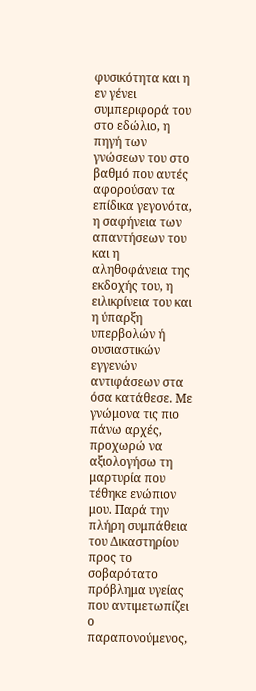φυσικότητα και η εν γένει συμπεριφορά του στο εδώλιο, η πηγή των γνώσεων του στο βαθμό που αυτές αφορούσαν τα επίδικα γεγονότα, η σαφήνεια των απαντήσεων του και η αληθοφάνεια της εκδοχής του, η ειλικρίνεια του και η ύπαρξη υπερβολών ή ουσιαστικών εγγενών αντιφάσεων στα όσα κατάθεσε. Με γνώμονα τις πιο πάνω αρχές, προχωρώ να αξιολογήσω τη μαρτυρία που τέθηκε ενώπιον μου. Παρά την πλήρη συμπάθεια του Δικαστηρίου προς το σοβαρότατο πρόβλημα υγείας που αντιμετωπίζει ο παραπονούμενος,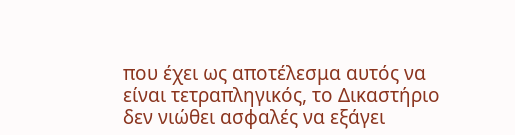που έχει ως αποτέλεσμα αυτός να είναι τετραπληγικός, το Δικαστήριο δεν νιώθει ασφαλές να εξάγει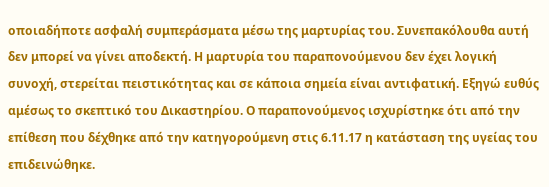οποιαδήποτε ασφαλή συμπεράσματα μέσω της μαρτυρίας του. Συνεπακόλουθα αυτή δεν μπορεί να γίνει αποδεκτή. Η μαρτυρία του παραπονούμενου δεν έχει λογική συνοχή, στερείται πειστικότητας και σε κάποια σημεία είναι αντιφατική. Εξηγώ ευθύς αμέσως το σκεπτικό του Δικαστηρίου. Ο παραπονούμενος ισχυρίστηκε ότι από την επίθεση που δέχθηκε από την κατηγορούμενη στις 6.11.17 η κατάσταση της υγείας του επιδεινώθηκε.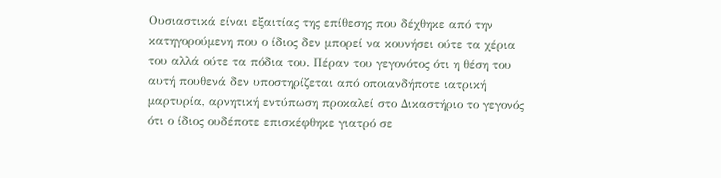Ουσιαστικά είναι εξαιτίας της επίθεσης που δέχθηκε από την κατηγορούμενη που ο ίδιος δεν μπορεί να κουνήσει ούτε τα χέρια του αλλά ούτε τα πόδια του. Πέραν του γεγονότος ότι η θέση του αυτή πουθενά δεν υποστηρίζεται από οποιανδήποτε ιατρική μαρτυρία, αρνητική εντύπωση προκαλεί στο Δικαστήριο το γεγονός ότι ο ίδιος ουδέποτε επισκέφθηκε γιατρό σε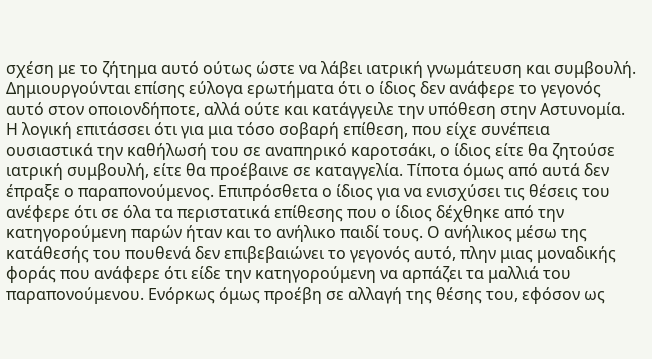σχέση με το ζήτημα αυτό ούτως ώστε να λάβει ιατρική γνωμάτευση και συμβουλή. Δημιουργούνται επίσης εύλογα ερωτήματα ότι ο ίδιος δεν ανάφερε το γεγονός αυτό στον οποιονδήποτε, αλλά ούτε και κατάγγειλε την υπόθεση στην Αστυνομία. Η λογική επιτάσσει ότι για μια τόσο σοβαρή επίθεση, που είχε συνέπεια ουσιαστικά την καθήλωσή του σε αναπηρικό καροτσάκι, ο ίδιος είτε θα ζητούσε ιατρική συμβουλή, είτε θα προέβαινε σε καταγγελία. Τίποτα όμως από αυτά δεν έπραξε ο παραπονούμενος. Επιπρόσθετα ο ίδιος για να ενισχύσει τις θέσεις του ανέφερε ότι σε όλα τα περιστατικά επίθεσης που ο ίδιος δέχθηκε από την κατηγορούμενη παρών ήταν και το ανήλικο παιδί τους. Ο ανήλικος μέσω της κατάθεσής του πουθενά δεν επιβεβαιώνει το γεγονός αυτό, πλην μιας μοναδικής φοράς που ανάφερε ότι είδε την κατηγορούμενη να αρπάζει τα μαλλιά του παραπονούμενου. Ενόρκως όμως προέβη σε αλλαγή της θέσης του, εφόσον ως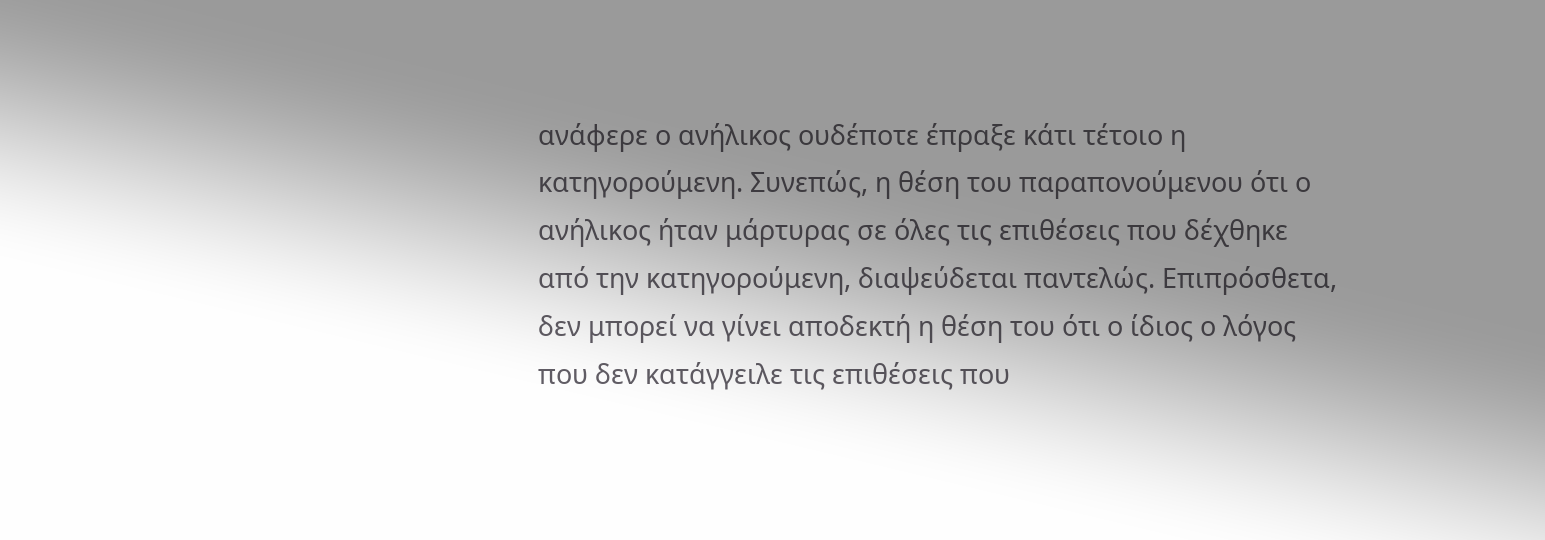ανάφερε ο ανήλικος ουδέποτε έπραξε κάτι τέτοιο η κατηγορούμενη. Συνεπώς, η θέση του παραπονούμενου ότι ο ανήλικος ήταν μάρτυρας σε όλες τις επιθέσεις που δέχθηκε από την κατηγορούμενη, διαψεύδεται παντελώς. Επιπρόσθετα, δεν μπορεί να γίνει αποδεκτή η θέση του ότι ο ίδιος ο λόγος που δεν κατάγγειλε τις επιθέσεις που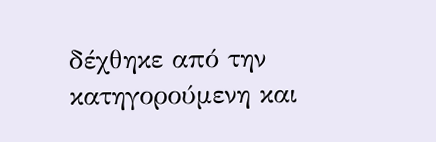δέχθηκε από την κατηγορούμενη και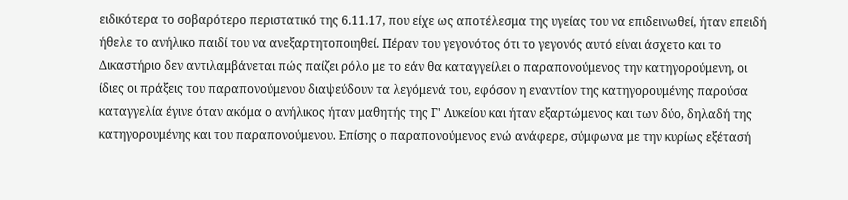ειδικότερα το σοβαρότερο περιστατικό της 6.11.17, που είχε ως αποτέλεσμα της υγείας του να επιδεινωθεί, ήταν επειδή ήθελε το ανήλικο παιδί του να ανεξαρτητοποιηθεί. Πέραν του γεγονότος ότι το γεγονός αυτό είναι άσχετο και το Δικαστήριο δεν αντιλαμβάνεται πώς παίζει ρόλο με το εάν θα καταγγείλει ο παραπονούμενος την κατηγορούμενη, οι ίδιες οι πράξεις του παραπονούμενου διαψεύδουν τα λεγόμενά του, εφόσον η εναντίον της κατηγορουμένης παρούσα καταγγελία έγινε όταν ακόμα ο ανήλικος ήταν μαθητής της Γ' Λυκείου και ήταν εξαρτώμενος και των δύο, δηλαδή της κατηγορουμένης και του παραπονούμενου. Επίσης ο παραπονούμενος ενώ ανάφερε, σύμφωνα με την κυρίως εξέτασή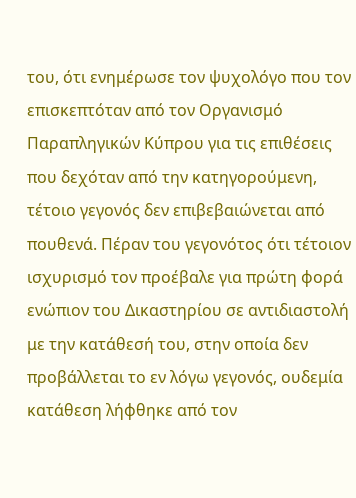του, ότι ενημέρωσε τον ψυχολόγο που τον επισκεπτόταν από τον Οργανισμό Παραπληγικών Κύπρου για τις επιθέσεις που δεχόταν από την κατηγορούμενη, τέτοιο γεγονός δεν επιβεβαιώνεται από πουθενά. Πέραν του γεγονότος ότι τέτοιον ισχυρισμό τον προέβαλε για πρώτη φορά ενώπιον του Δικαστηρίου σε αντιδιαστολή με την κατάθεσή του, στην οποία δεν προβάλλεται το εν λόγω γεγονός, ουδεμία κατάθεση λήφθηκε από τον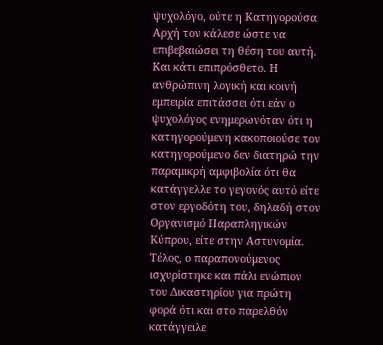ψυχολόγο, ούτε η Κατηγορούσα Αρχή τον κάλεσε ώστε να επιβεβαιώσει τη θέση του αυτή. Και κάτι επιπρόσθετο. Η ανθρώπινη λογική και κοινή εμπειρία επιτάσσει ότι εάν ο ψυχολόγος ενημερωνόταν ότι η κατηγορούμενη κακοποιούσε τον κατηγορούμενο δεν διατηρώ την παραμικρή αμφιβολία ότι θα κατάγγελλε το γεγονός αυτό είτε στον εργοδότη του, δηλαδή στον Οργανισμό Παραπληγικών Κύπρου, είτε στην Αστυνομία. Τέλος, ο παραπονούμενος ισχυρίστηκε και πάλι ενώπιον του Δικαστηρίου για πρώτη φορά ότι και στο παρελθόν κατάγγειλε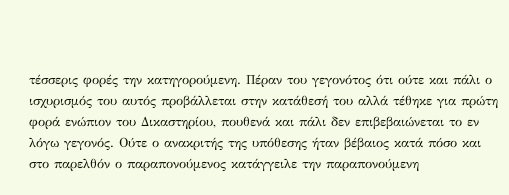τέσσερις φορές την κατηγορούμενη. Πέραν του γεγονότος ότι ούτε και πάλι ο ισχυρισμός του αυτός προβάλλεται στην κατάθεσή του αλλά τέθηκε για πρώτη φορά ενώπιον του Δικαστηρίου, πουθενά και πάλι δεν επιβεβαιώνεται το εν λόγω γεγονός. Ούτε ο ανακριτής της υπόθεσης ήταν βέβαιος κατά πόσο και στο παρελθόν ο παραπονούμενος κατάγγειλε την παραπονούμενη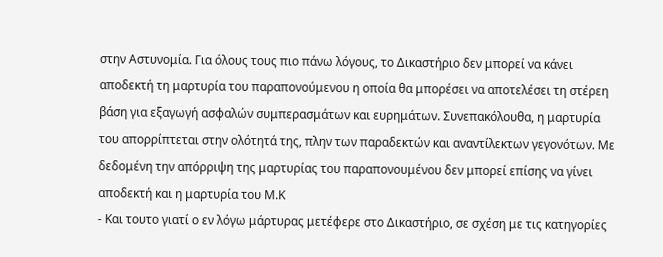στην Αστυνομία. Για όλους τους πιο πάνω λόγους, το Δικαστήριο δεν μπορεί να κάνει αποδεκτή τη μαρτυρία του παραπονούμενου η οποία θα μπορέσει να αποτελέσει τη στέρεη βάση για εξαγωγή ασφαλών συμπερασμάτων και ευρημάτων. Συνεπακόλουθα, η μαρτυρία του απορρίπτεται στην ολότητά της, πλην των παραδεκτών και αναντίλεκτων γεγονότων. Με δεδομένη την απόρριψη της μαρτυρίας του παραπονουμένου δεν μπορεί επίσης να γίνει αποδεκτή και η μαρτυρία του Μ.Κ
- Και τουτο γιατί ο εν λόγω μάρτυρας μετέφερε στο Δικαστήριο, σε σχέση με τις κατηγορίες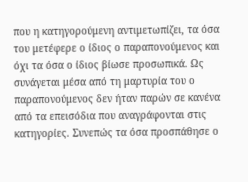που η κατηγορούμενη αντιμετωπίζει, τα όσα του μετέφερε ο ίδιος ο παραπονούμενος και όχι τα όσα ο ίδιος βίωσε προσωπικά. Ως συνάγεται μέσα από τη μαρτυρία του ο παραπονούμενος δεν ήταν παρών σε κανένα από τα επεισόδια που αναγράφονται στις κατηγορίες. Συνεπώς τα όσα προσπάθησε ο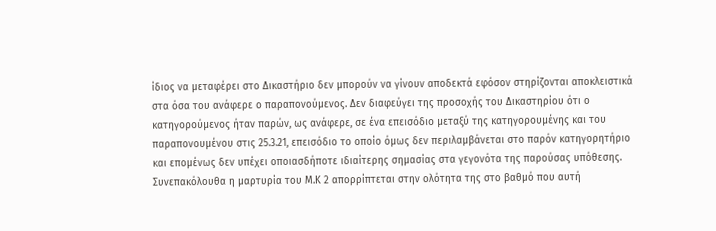ίδιος να μεταφέρει στο Δικαστήριο δεν μπορούν να γίνουν αποδεκτά εφόσον στηρίζονται αποκλειστικά στα όσα του ανάφερε ο παραπονούμενος. Δεν διαφεύγει της προσοχής του Δικαστηρίου ότι ο κατηγορούμενος ήταν παρών, ως ανάφερε, σε ένα επεισόδιο μεταξύ της κατηγορουμένης και του παραπονουμένου στις 25.3.21, επεισόδιο το οποίο όμως δεν περιλαμβάνεται στο παρόν κατηγορητήριο και επομένως δεν υπέχει οποιασδήποτε ιδιαίτερης σημασίας στα γεγονότα της παρούσας υπόθεσης. Συνεπακόλουθα η μαρτυρία του Μ.Κ 2 απορρίπτεται στην ολότητα της στο βαθμό που αυτή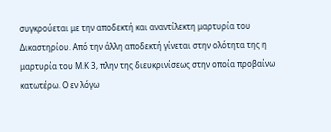συγκρούεται με την αποδεκτή και αναντίλεκτη μαρτυρία του Δικαστηρίου. Από την άλλη αποδεκτή γίνεται στην ολότητα της η μαρτυρία του Μ.Κ 3, πλην της διευκρινίσεως στην οποία προβαίνω κατωτέρω. Ο εν λόγω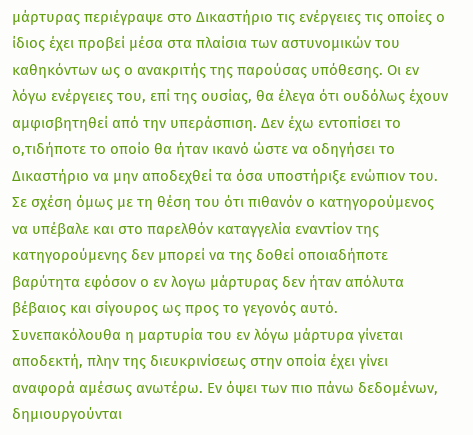μάρτυρας περιέγραψε στο Δικαστήριο τις ενέργειες τις οποίες ο ίδιος έχει προβεί μέσα στα πλαίσια των αστυνομικών του καθηκόντων ως ο ανακριτής της παρούσας υπόθεσης. Οι εν λόγω ενέργειες του, επί της ουσίας, θα έλεγα ότι ουδόλως έχουν αμφισβητηθεί από την υπεράσπιση. Δεν έχω εντοπίσει το ο,τιδήποτε το οποίο θα ήταν ικανό ώστε να οδηγήσει το Δικαστήριο να μην αποδεχθεί τα όσα υποστήριξε ενώπιον του. Σε σχέση όμως με τη θέση του ότι πιθανόν ο κατηγορούμενος να υπέβαλε και στο παρελθόν καταγγελία εναντίον της κατηγορούμενης δεν μπορεί να της δοθεί οποιαδήποτε βαρύτητα εφόσον ο εν λογω μάρτυρας δεν ήταν απόλυτα βέβαιος και σίγουρος ως προς το γεγονός αυτό. Συνεπακόλουθα η μαρτυρία του εν λόγω μάρτυρα γίνεται αποδεκτή, πλην της διευκρινίσεως στην οποία έχει γίνει αναφορά αμέσως ανωτέρω. Εν όψει των πιο πάνω δεδομένων, δημιουργούνται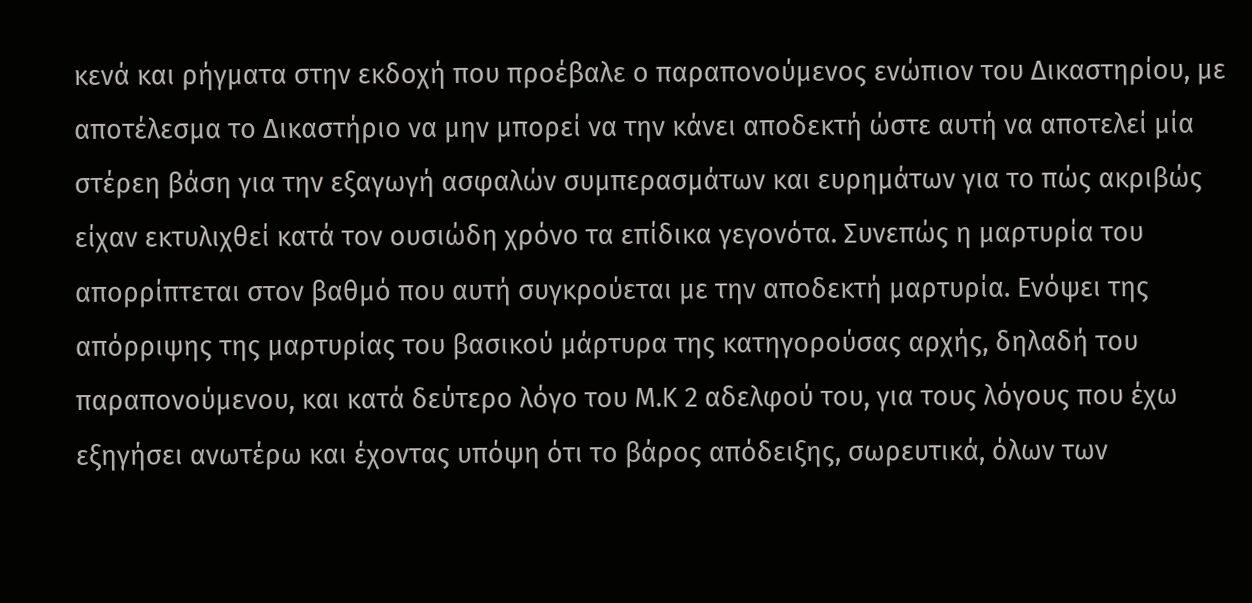κενά και ρήγματα στην εκδοχή που προέβαλε ο παραπονούμενος ενώπιον του Δικαστηρίου, με αποτέλεσμα το Δικαστήριο να μην μπορεί να την κάνει αποδεκτή ώστε αυτή να αποτελεί μία στέρεη βάση για την εξαγωγή ασφαλών συμπερασμάτων και ευρημάτων για το πώς ακριβώς είχαν εκτυλιχθεί κατά τον ουσιώδη χρόνο τα επίδικα γεγονότα. Συνεπώς η μαρτυρία του απορρίπτεται στον βαθμό που αυτή συγκρούεται με την αποδεκτή μαρτυρία. Ενόψει της απόρριψης της μαρτυρίας του βασικού μάρτυρα της κατηγορούσας αρχής, δηλαδή του παραπονούμενου, και κατά δεύτερο λόγο του Μ.Κ 2 αδελφού του, για τους λόγους που έχω εξηγήσει ανωτέρω και έχοντας υπόψη ότι το βάρος απόδειξης, σωρευτικά, όλων των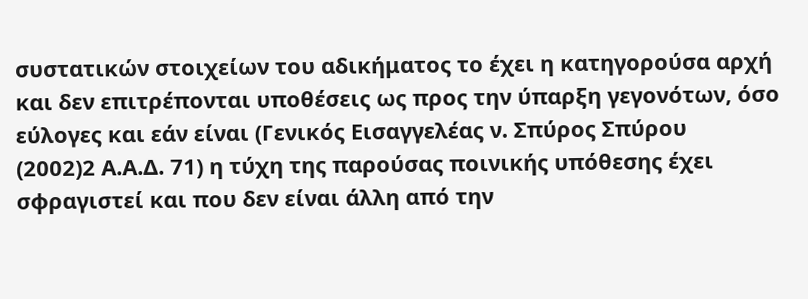συστατικών στοιχείων του αδικήματος το έχει η κατηγορούσα αρχή και δεν επιτρέπονται υποθέσεις ως προς την ύπαρξη γεγονότων, όσο εύλογες και εάν είναι (Γενικός Εισαγγελέας ν. Σπύρος Σπύρου
(2002)2 Α.Α.Δ. 71) η τύχη της παρούσας ποινικής υπόθεσης έχει σφραγιστεί και που δεν είναι άλλη από την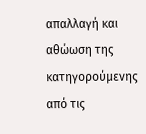απαλλαγή και αθώωση της κατηγορούμενης από τις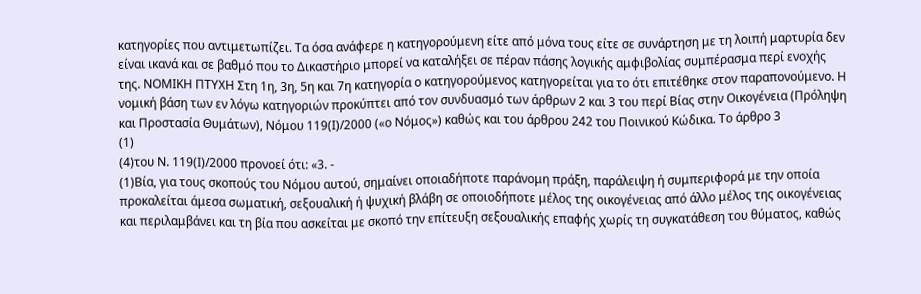κατηγορίες που αντιμετωπίζει. Τα όσα ανάφερε η κατηγορούμενη είτε από μόνα τους είτε σε συνάρτηση με τη λοιπή μαρτυρία δεν είναι ικανά και σε βαθμό που το Δικαστήριο μπορεί να καταλήξει σε πέραν πάσης λογικής αμφιβολίας συμπέρασμα περί ενοχής της. ΝΟΜΙΚΗ ΠΤΥΧΗ Στη 1η, 3η, 5η και 7η κατηγορία ο κατηγορούμενος κατηγορείται για το ότι επιτέθηκε στον παραπονούμενο. Η νομική βάση των εν λόγω κατηγοριών προκύπτει από τον συνδυασμό των άρθρων 2 και 3 του περί Βίας στην Οικογένεια (Πρόληψη και Προστασία Θυμάτων), Νόμου 119(Ι)/2000 («ο Νόμος») καθώς και του άρθρου 242 του Ποινικού Κώδικα. Το άρθρο 3
(1)
(4)του Ν. 119(Ι)/2000 προνοεί ότι: «3. -
(1)Βία, για τους σκοπούς του Νόμου αυτού, σημαίνει οποιαδήποτε παράνομη πράξη, παράλειψη ή συμπεριφορά με την οποία προκαλείται άμεσα σωματική, σεξουαλική ή ψυχική βλάβη σε οποιοδήποτε μέλος της οικογένειας από άλλο μέλος της οικογένειας και περιλαμβάνει και τη βία που ασκείται με σκοπό την επίτευξη σεξουαλικής επαφής χωρίς τη συγκατάθεση του θύματος, καθώς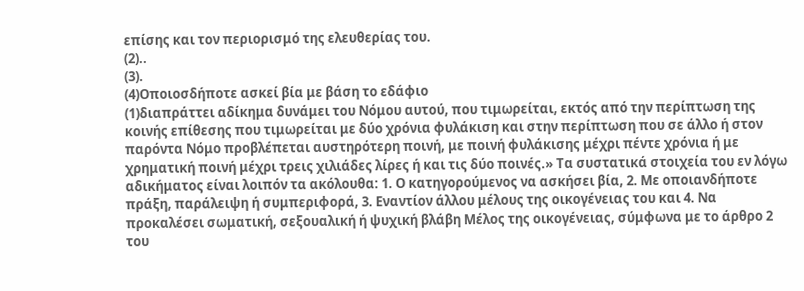επίσης και τον περιορισμό της ελευθερίας του.
(2)..
(3).
(4)Οποιοσδήποτε ασκεί βία με βάση το εδάφιο
(1)διαπράττει αδίκημα δυνάμει του Νόμου αυτού, που τιμωρείται, εκτός από την περίπτωση της κοινής επίθεσης που τιμωρείται με δύο χρόνια φυλάκιση και στην περίπτωση που σε άλλο ή στον παρόντα Νόμο προβλέπεται αυστηρότερη ποινή, με ποινή φυλάκισης μέχρι πέντε χρόνια ή με χρηματική ποινή μέχρι τρεις χιλιάδες λίρες ή και τις δύο ποινές.» Τα συστατικά στοιχεία του εν λόγω αδικήματος είναι λοιπόν τα ακόλουθα: 1. Ο κατηγορούμενος να ασκήσει βία, 2. Με οποιανδήποτε πράξη, παράλειψη ή συμπεριφορά, 3. Εναντίον άλλου μέλους της οικογένειας του και 4. Να προκαλέσει σωματική, σεξουαλική ή ψυχική βλάβη Μέλος της οικογένειας, σύμφωνα με το άρθρο 2 του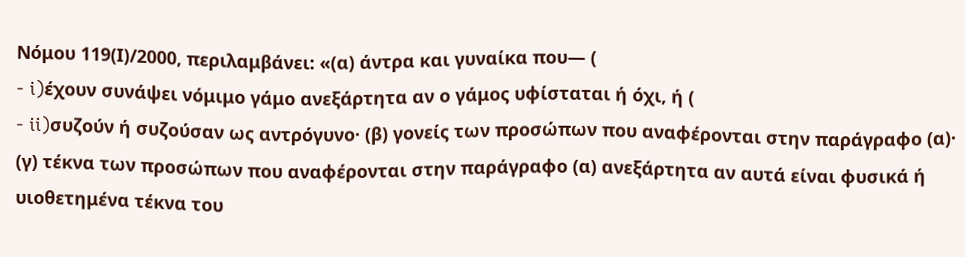Νόμου 119(Ι)/2000, περιλαμβάνει: «(α) άντρα και γυναίκα που— (
- i)έχουν συνάψει νόμιμο γάμο ανεξάρτητα αν ο γάμος υφίσταται ή όχι, ή (
- ii)συζούν ή συζούσαν ως αντρόγυνο· (β) γονείς των προσώπων που αναφέρονται στην παράγραφο (α)· (γ) τέκνα των προσώπων που αναφέρονται στην παράγραφο (α) ανεξάρτητα αν αυτά είναι φυσικά ή υιοθετημένα τέκνα του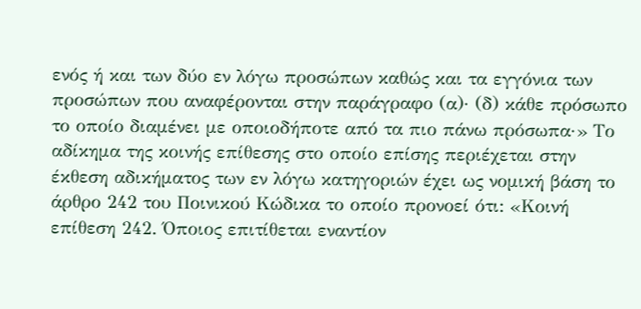ενός ή και των δύο εν λόγω προσώπων καθώς και τα εγγόνια των προσώπων που αναφέρονται στην παράγραφο (α)· (δ) κάθε πρόσωπο το οποίο διαμένει με οποιοδήποτε από τα πιο πάνω πρόσωπα·» Το αδίκημα της κοινής επίθεσης στο οποίο επίσης περιέχεται στην έκθεση αδικήματος των εν λόγω κατηγοριών έχει ως νομική βάση το άρθρο 242 του Ποινικού Κώδικα το οποίο προνοεί ότι: «Κοινή επίθεση 242. Όποιος επιτίθεται εναντίον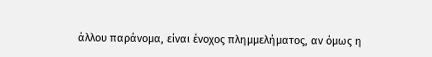άλλου παράνομα, είναι ένοχος πλημμελήματος, αν όμως η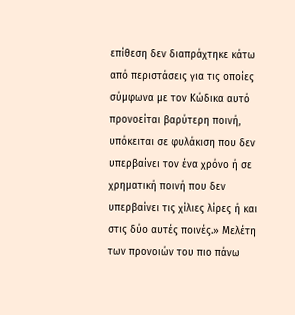επίθεση δεν διαπράχτηκε κάτω από περιστάσεις για τις οποίες σύμφωνα με τον Κώδικα αυτό προνοείται βαρύτερη ποινή, υπόκειται σε φυλάκιση που δεν υπερβαίνει τον ένα χρόνο ή σε χρηματική ποινή που δεν υπερβαίνει τις χίλιες λίρες ή και στις δύο αυτές ποινές.» Μελέτη των προνοιών του πιο πάνω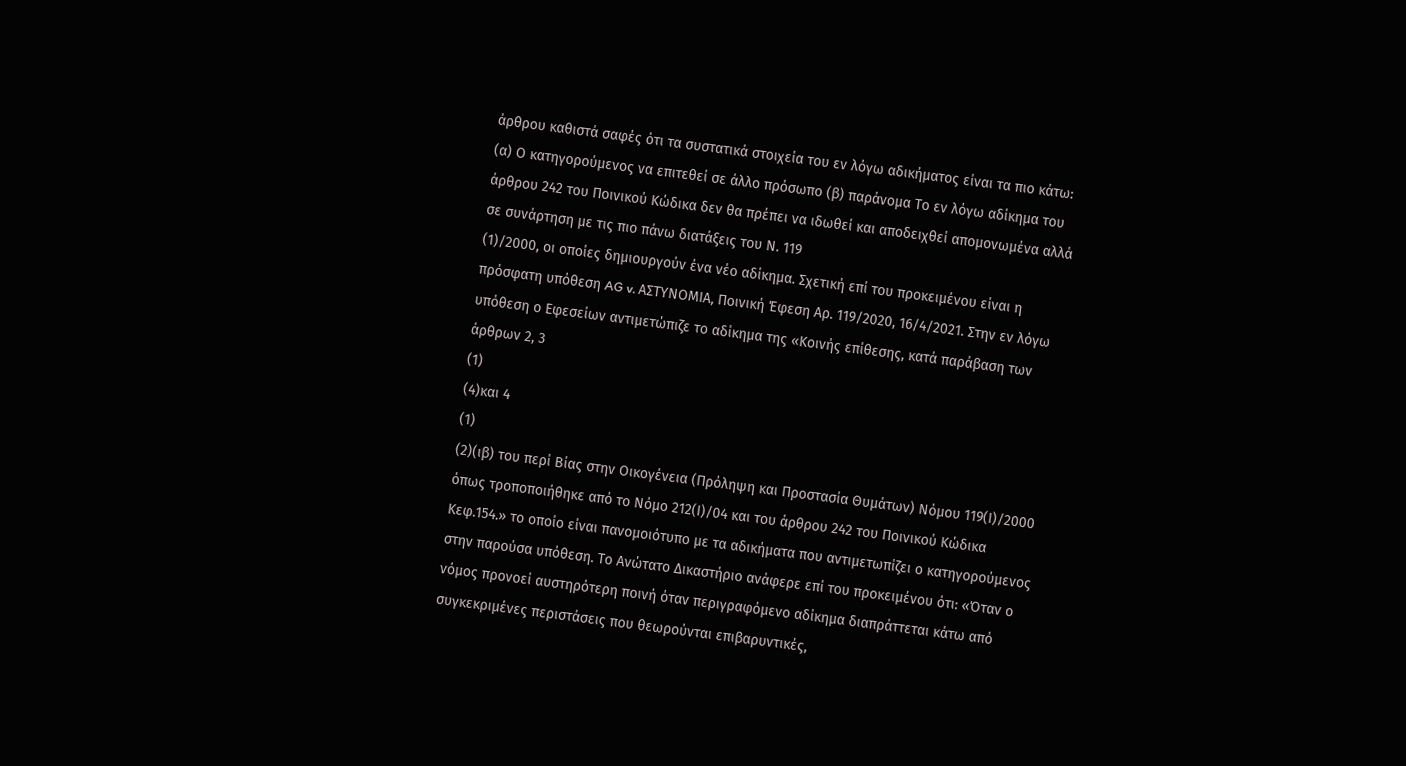άρθρου καθιστά σαφές ότι τα συστατικά στοιχεία του εν λόγω αδικήματος είναι τα πιο κάτω: (α) Ο κατηγορούμενος να επιτεθεί σε άλλο πρόσωπο (β) παράνομα Το εν λόγω αδίκημα του άρθρου 242 του Ποινικού Κώδικα δεν θα πρέπει να ιδωθεί και αποδειχθεί απομονωμένα αλλά σε συνάρτηση με τις πιο πάνω διατάξεις του Ν. 119
(1)/2000, οι οποίες δημιουργούν ένα νέο αδίκημα. Σχετική επί του προκειμένου είναι η πρόσφατη υπόθεση AG v. ΑΣΤΥΝΟΜΙΑ, Ποινική Έφεση Αρ. 119/2020, 16/4/2021. Στην εν λόγω υπόθεση ο Εφεσείων αντιμετώπιζε το αδίκημα της «Κοινής επίθεσης, κατά παράβαση των άρθρων 2, 3
(1)
(4)και 4
(1)
(2)(ιβ) του περί Βίας στην Οικογένεια (Πρόληψη και Προστασία Θυμάτων) Νόμου 119(Ι)/2000 όπως τροποποιήθηκε από το Νόμο 212(Ι)/04 και του άρθρου 242 του Ποινικού Κώδικα Κεφ.154.» το οποίο είναι πανομοιότυπο με τα αδικήματα που αντιμετωπίζει ο κατηγορούμενος στην παρούσα υπόθεση. Το Ανώτατο Δικαστήριο ανάφερε επί του προκειμένου ότι: «Όταν ο νόμος προνοεί αυστηρότερη ποινή όταν περιγραφόμενο αδίκημα διαπράττεται κάτω από συγκεκριμένες περιστάσεις που θεωρούνται επιβαρυντικές,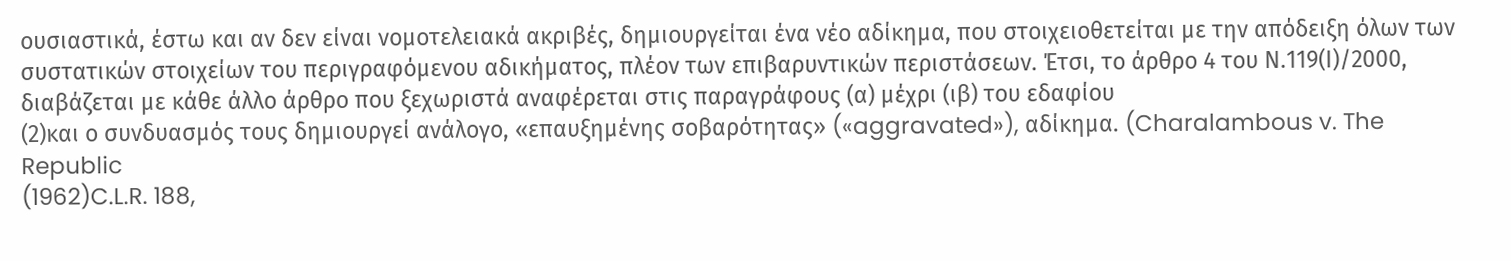ουσιαστικά, έστω και αν δεν είναι νομοτελειακά ακριβές, δημιουργείται ένα νέο αδίκημα, που στοιχειοθετείται με την απόδειξη όλων των συστατικών στοιχείων του περιγραφόμενου αδικήματος, πλέον των επιβαρυντικών περιστάσεων. Έτσι, το άρθρο 4 του Ν.119(Ι)/2000, διαβάζεται με κάθε άλλο άρθρο που ξεχωριστά αναφέρεται στις παραγράφους (α) μέχρι (ιβ) του εδαφίου
(2)και ο συνδυασμός τους δημιουργεί ανάλογο, «επαυξημένης σοβαρότητας» («aggravated»), αδίκημα. (Charalambous v. The Republic
(1962)C.L.R. 188,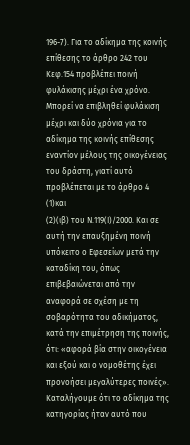196-7). Για το αδίκημα της κοινής επίθεσης το άρθρο 242 του Κεφ.154 προβλέπει ποινή φυλάκισης μέχρι ένα χρόνο. Μπορεί να επιβληθεί φυλάκιση μέχρι και δύο χρόνια για το αδίκημα της κοινής επίθεσης εναντίον μέλους της οικογένειας του δράστη, γιατί αυτό προβλέπεται με το άρθρο 4
(1)και
(2)(ιβ) του Ν.119(Ι)/2000. Και σε αυτή την επαυξημένη ποινή υπόκειτο ο Εφεσείων μετά την καταδίκη του, όπως επιβεβαιώνεται από την αναφορά σε σχέση με τη σοβαρότητα του αδικήματος, κατά την επιμέτρηση της ποινής, ότι: «αφορά βία στην οικογένεια και εξού και ο νομοθέτης έχει προνοήσει μεγαλύτερες ποινές». Καταλήγουμε ότι το αδίκημα της κατηγορίας ήταν αυτό που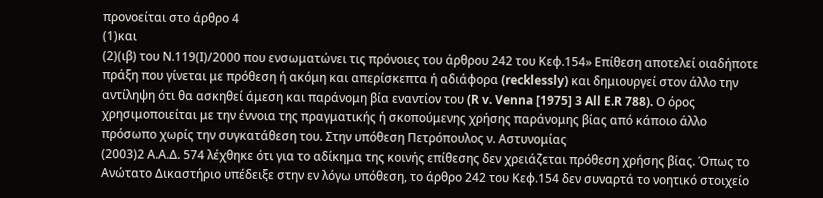προνοείται στο άρθρο 4
(1)και
(2)(ιβ) του Ν.119(Ι)/2000 που ενσωματώνει τις πρόνοιες του άρθρου 242 του Κεφ.154» Επίθεση αποτελεί οιαδήποτε πράξη που γίνεται με πρόθεση ή ακόμη και απερίσκεπτα ή αδιάφορα (recklessly) και δημιουργεί στον άλλο την αντίληψη ότι θα ασκηθεί άμεση και παράνομη βία εναντίον του (R v. Venna [1975] 3 All E.R 788). Ο όρος χρησιμοποιείται με την έννοια της πραγματικής ή σκοπούμενης χρήσης παράνομης βίας από κάποιο άλλο πρόσωπο χωρίς την συγκατάθεση του. Στην υπόθεση Πετρόπουλος ν. Αστυνομίας
(2003)2 Α.Α.Δ. 574 λέχθηκε ότι για το αδίκημα της κοινής επίθεσης δεν χρειάζεται πρόθεση χρήσης βίας. Όπως το Ανώτατο Δικαστήριο υπέδειξε στην εν λόγω υπόθεση, το άρθρο 242 του Κεφ.154 δεν συναρτά το νοητικό στοιχείο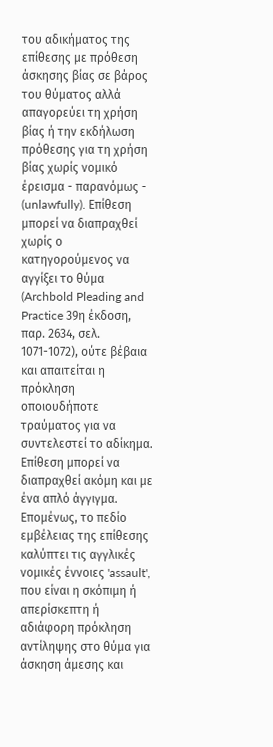του αδικήματος της επίθεσης με πρόθεση άσκησης βίας σε βάρος του θύματος αλλά απαγορεύει τη χρήση βίας ή την εκδήλωση πρόθεσης για τη χρήση βίας χωρίς νομικό έρεισμα - παρανόμως - (unlawfully). Επίθεση μπορεί να διαπραχθεί χωρίς ο κατηγορούμενος να αγγίξει το θύμα (Archbold Pleading and Practice 39η έκδοση, παρ. 2634, σελ. 1071-1072), ούτε βέβαια και απαιτείται η πρόκληση οποιουδήποτε τραύματος για να συντελεστεί το αδίκημα. Επίθεση μπορεί να διαπραχθεί ακόμη και με ένα απλό άγγιγμα. Επομένως, το πεδίο εμβέλειας της επίθεσης καλύπτει τις αγγλικές νομικές έννοιες 'assault', που είναι η σκόπιμη ή απερίσκεπτη ή αδιάφορη πρόκληση αντίληψης στο θύμα για άσκηση άμεσης και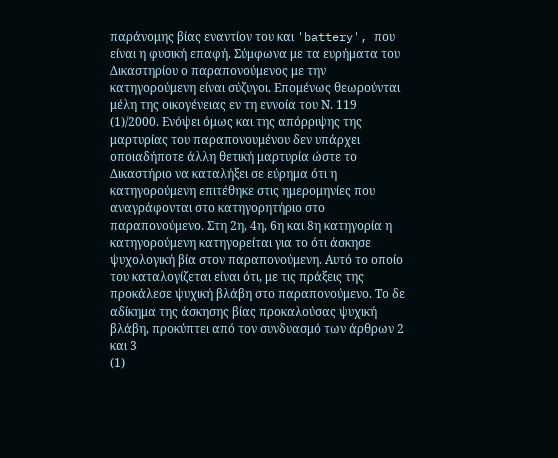παράνομης βίας εναντίον του και 'battery', που είναι η φυσική επαφή. Σύμφωνα με τα ευρήματα του Δικαστηρίου ο παραπονούμενος με την κατηγορούμενη είναι σύζυγοι. Επομένως θεωρούνται μέλη της οικογένειας εν τη εννοία του Ν. 119
(1)/2000. Ενόψει όμως και της απόρριψης της μαρτυρίας του παραπονουμένου δεν υπάρχει οποιαδήποτε άλλη θετική μαρτυρία ώστε το Δικαστήριο να καταλήξει σε εύρημα ότι η κατηγορούμενη επιτέθηκε στις ημερομηνίες που αναγράφονται στο κατηγορητήριο στο παραπονούμενο. Στη 2η, 4η, 6η και 8η κατηγορία η κατηγορούμενη κατηγορείται για το ότι άσκησε ψυχολογική βία στον παραπονούμενη. Αυτό το οποίο του καταλογίζεται είναι ότι, με τις πράξεις της προκάλεσε ψυχική βλάβη στο παραπονούμενο. Το δε αδίκημα της άσκησης βίας προκαλούσας ψυχική βλάβη, προκύπτει από τον συνδυασμό των άρθρων 2 και 3
(1)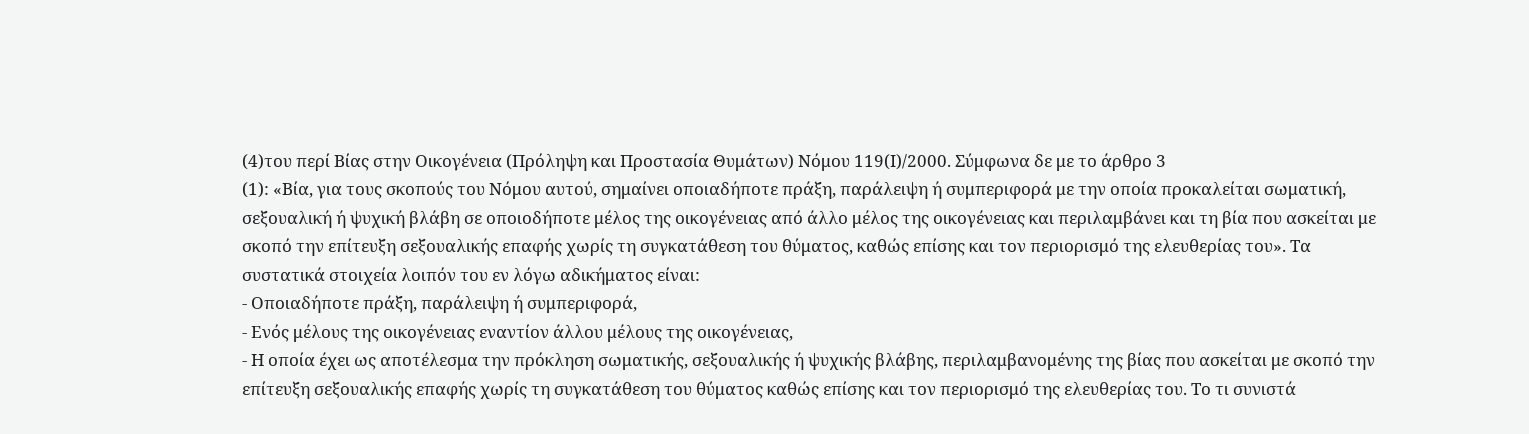(4)του περί Βίας στην Οικογένεια (Πρόληψη και Προστασία Θυμάτων) Νόμου 119(Ι)/2000. Σύμφωνα δε με το άρθρο 3
(1): «Βία, για τους σκοπούς του Νόμου αυτού, σημαίνει οποιαδήποτε πράξη, παράλειψη ή συμπεριφορά με την οποία προκαλείται σωματική, σεξουαλική ή ψυχική βλάβη σε οποιοδήποτε μέλος της οικογένειας από άλλο μέλος της οικογένειας και περιλαμβάνει και τη βία που ασκείται με σκοπό την επίτευξη σεξουαλικής επαφής χωρίς τη συγκατάθεση του θύματος, καθώς επίσης και τον περιορισμό της ελευθερίας του». Τα συστατικά στοιχεία λοιπόν του εν λόγω αδικήματος είναι:
- Οποιαδήποτε πράξη, παράλειψη ή συμπεριφορά,
- Ενός μέλους της οικογένειας εναντίον άλλου μέλους της οικογένειας,
- Η οποία έχει ως αποτέλεσμα την πρόκληση σωματικής, σεξουαλικής ή ψυχικής βλάβης, περιλαμβανομένης της βίας που ασκείται με σκοπό την επίτευξη σεξουαλικής επαφής χωρίς τη συγκατάθεση του θύματος καθώς επίσης και τον περιορισμό της ελευθερίας του. Το τι συνιστά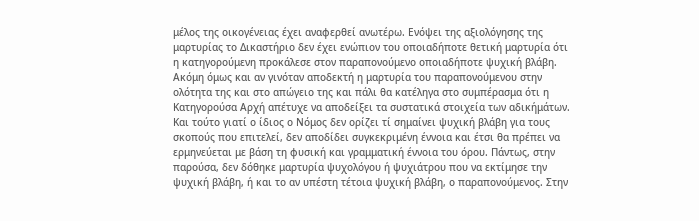μέλος της οικογένειας έχει αναφερθεί ανωτέρω. Ενόψει της αξιολόγησης της μαρτυρίας το Δικαστήριο δεν έχει ενώπιον του οποιαδήποτε θετική μαρτυρία ότι η κατηγορούμενη προκάλεσε στον παραπονούμενο οποιαδήποτε ψυχική βλάβη. Ακόμη όμως και αν γινόταν αποδεκτή η μαρτυρία του παραπονούμενου στην ολότητα της και στο απώγειο της και πάλι θα κατέληγα στο συμπέρασμα ότι η Κατηγορούσα Αρχή απέτυχε να αποδείξει τα συστατικά στοιχεία των αδικήμάτων. Και τούτο γιατί ο ίδιος ο Νόμος δεν ορίζει τί σημαίνει ψυχική βλάβη για τους σκοπούς που επιτελεί, δεν αποδίδει συγκεκριμένη έννοια και έτσι θα πρέπει να ερμηνεύεται με βάση τη φυσική και γραμματική έννοια του όρου. Πάντως, στην παρούσα, δεν δόθηκε μαρτυρία ψυχολόγου ή ψυχιάτρου που να εκτίμησε την ψυχική βλάβη, ή και το αν υπέστη τέτοια ψυχική βλάβη, ο παραπονούμενος. Στην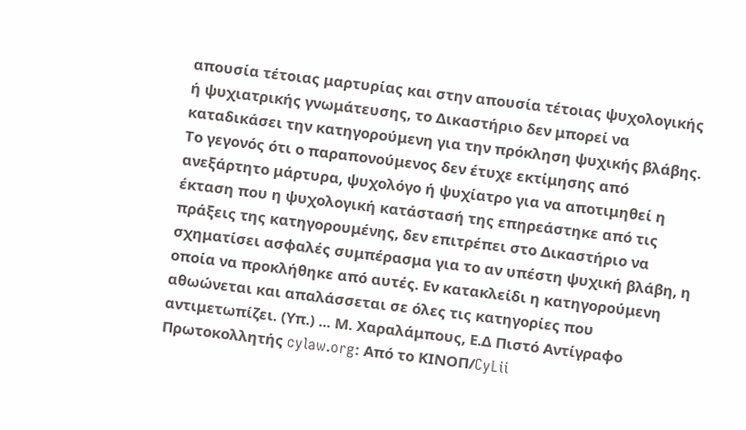απουσία τέτοιας μαρτυρίας και στην απουσία τέτοιας ψυχολογικής ή ψυχιατρικής γνωμάτευσης, το Δικαστήριο δεν μπορεί να καταδικάσει την κατηγορούμενη για την πρόκληση ψυχικής βλάβης. Το γεγονός ότι ο παραπονούμενος δεν έτυχε εκτίμησης από ανεξάρτητο μάρτυρα, ψυχολόγο ή ψυχίατρο για να αποτιμηθεί η έκταση που η ψυχολογική κατάστασή της επηρεάστηκε από τις πράξεις της κατηγορουμένης, δεν επιτρέπει στο Δικαστήριο να σχηματίσει ασφαλές συμπέρασμα για το αν υπέστη ψυχική βλάβη, η οποία να προκλήθηκε από αυτές. Εν κατακλείδι η κατηγορούμενη αθωώνεται και απαλάσσεται σε όλες τις κατηγορίες που αντιμετωπίζει. (Υπ.) ... Μ. Χαραλάμπους, Ε.Δ Πιστό Αντίγραφο Πρωτοκολλητής cylaw.org: Από το ΚΙΝOΠ/CyLii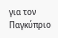για τον Παγκύπριο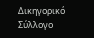Δικηγορικό Σύλλογο